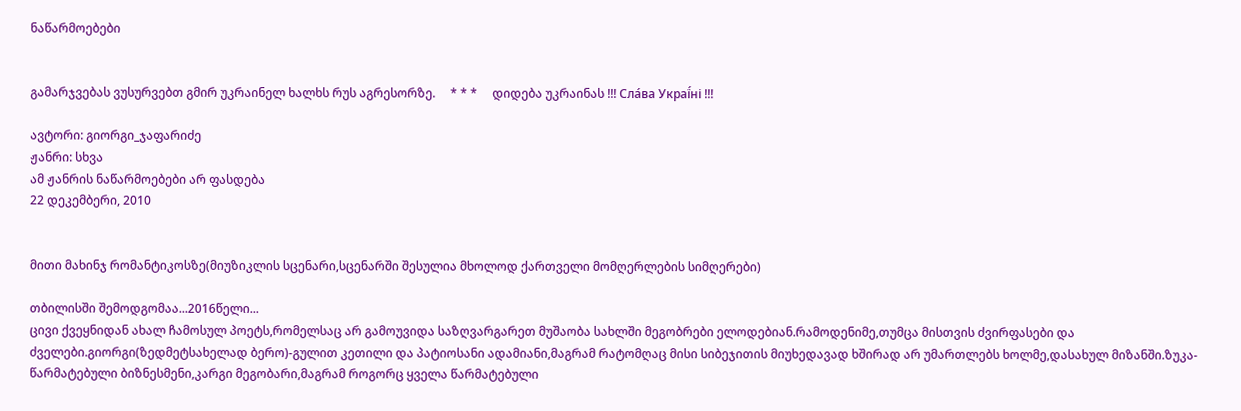ნაწარმოებები


გამარჯვებას ვუსურვებთ გმირ უკრაინელ ხალხს რუს აგრესორზე.     * * *     დიდება უკრაინას !!! Сла́ва Украї́ні !!!

ავტორი: გიორგი_ჯაფარიძე
ჟანრი: სხვა
ამ ჟანრის ნაწარმოებები არ ფასდება
22 დეკემბერი, 2010


მითი მახინჯ რომანტიკოსზე(მიუზიკლის სცენარი,სცენარში შესულია მხოლოდ ქართველი მომღერლების სიმღერები)

თბილისში შემოდგომაა...2016წელი...
ცივი ქვეყნიდან ახალ ჩამოსულ პოეტს,რომელსაც არ გამოუვიდა საზღვარგარეთ მუშაობა სახლში მეგობრები ელოდებიან.რამოდენიმე,თუმცა მისთვის ძვირფასები და ძველები.გიორგი(ზედმეტსახელად ბერო)-გულით კეთილი და პატიოსანი ადამიანი,მაგრამ რატომღაც მისი სიბეჯითის მიუხედავად ხშირად არ უმართლებს ხოლმე,დასახულ მიზანში.ზუკა-წარმატებული ბიზნესმენი,კარგი მეგობარი,მაგრამ როგორც ყველა წარმატებული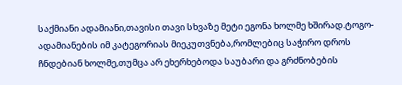საქმიანი ადამიანი,თავისი თავი სხვაზე მეტი ეგონა ხოლმე ხშირად.ტოგო-ადამიანების იმ კატეგორიას მიეკუთვნება,რომლებიც საჭირო დროს ჩნდებიან ხოლმე,თუმცა არ ეხერხებოდა საუბარი და გრძნობების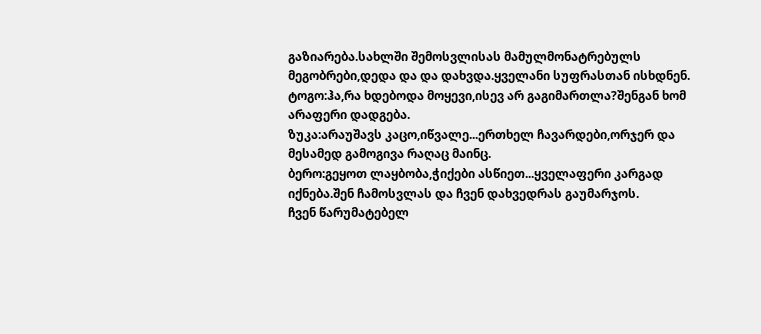გაზიარება.სახლში შემოსვლისას მამულმონატრებულს მეგობრები,დედა და და დახვდა.ყველანი სუფრასთან ისხდნენ.
ტოგო:ჰა,რა ხდებოდა მოყევი,ისევ არ გაგიმართლა?შენგან ხომ არაფერი დადგება.
ზუკა:არაუშავს კაცო,იწვალე...ერთხელ ჩავარდები,ორჯერ და მესამედ გამოგივა რაღაც მაინც.
ბერო:გეყოთ ლაყბობა,ჭიქები ასწიეთ...ყველაფერი კარგად იქნება.შენ ჩამოსვლას და ჩვენ დახვედრას გაუმარჯოს.
ჩვენ წარუმატებელ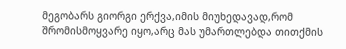მეგობარს გიორგი ერქვა,იმის მიუხედავად,რომ შრომისმოყვარე იყო,არც მას უმართლებდა თითქმის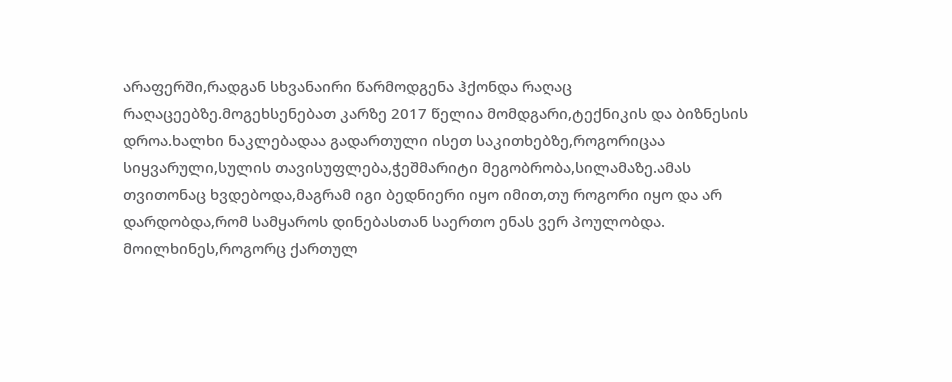არაფერში,რადგან სხვანაირი წარმოდგენა ჰქონდა რაღაც
რაღაცეებზე.მოგეხსენებათ კარზე 2017 წელია მომდგარი,ტექნიკის და ბიზნესის დროა.ხალხი ნაკლებადაა გადართული ისეთ საკითხებზე,როგორიცაა სიყვარული,სულის თავისუფლება,ჭეშმარიტი მეგობრობა,სილამაზე.ამას თვითონაც ხვდებოდა,მაგრამ იგი ბედნიერი იყო იმით,თუ როგორი იყო და არ დარდობდა,რომ სამყაროს დინებასთან საერთო ენას ვერ პოულობდა.
მოილხინეს,როგორც ქართულ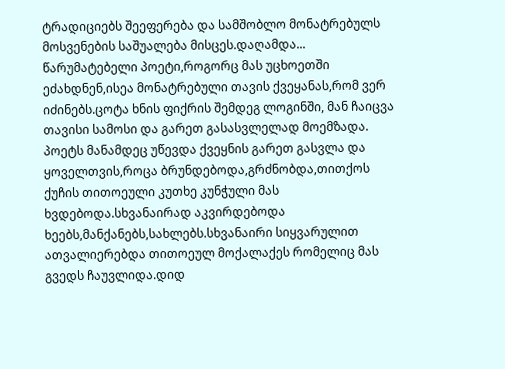ტრადიციებს შეეფერება და სამშობლო მონატრებულს მოსვენების საშუალება მისცეს.დაღამდა...
წარუმატებელი პოეტი,როგორც მას უცხოეთში ეძახდნენ,ისეა მონატრებული თავის ქვეყანას,რომ ვერ იძინებს.ცოტა ხნის ფიქრის შემდეგ ლოგინში, მან ჩაიცვა თავისი სამოსი და გარეთ გასასვლელად მოემზადა.
პოეტს მანამდეც უწევდა ქვეყნის გარეთ გასვლა და ყოველთვის,როცა ბრუნდებოდა,გრძნობდა,თითქოს ქუჩის თითოეული კუთხე კუნჭული მას ხვდებოდა.სხვანაირად აკვირდებოდა ხეებს,მანქანებს,სახლებს.სხვანაირი სიყვარულით ათვალიერებდა თითოეულ მოქალაქეს რომელიც მას გვედს ჩაუვლიდა.დიდ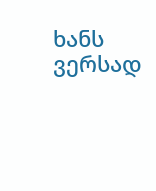ხანს ვერსად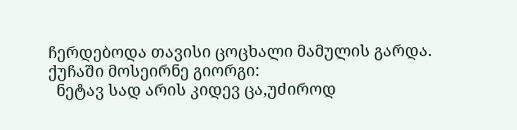ჩერდებოდა თავისი ცოცხალი მამულის გარდა.
ქუჩაში მოსეირნე გიორგი:
  ნეტავ სად არის კიდევ ცა,უძიროდ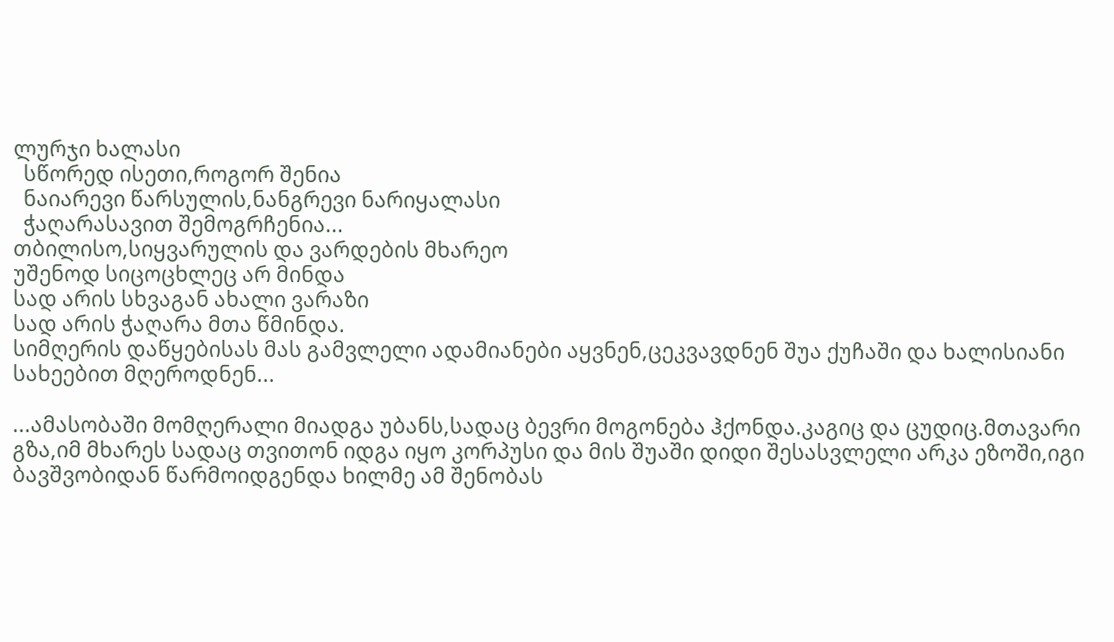ლურჯი ხალასი
  სწორედ ისეთი,როგორ შენია
  ნაიარევი წარსულის,ნანგრევი ნარიყალასი
  ჭაღარასავით შემოგრჩენია...
თბილისო,სიყვარულის და ვარდების მხარეო
უშენოდ სიცოცხლეც არ მინდა
სად არის სხვაგან ახალი ვარაზი
სად არის ჭაღარა მთა წმინდა.
სიმღერის დაწყებისას მას გამვლელი ადამიანები აყვნენ,ცეკვავდნენ შუა ქუჩაში და ხალისიანი სახეებით მღეროდნენ...

...ამასობაში მომღერალი მიადგა უბანს,სადაც ბევრი მოგონება ჰქონდა.კაგიც და ცუდიც.მთავარი გზა,იმ მხარეს სადაც თვითონ იდგა იყო კორპუსი და მის შუაში დიდი შესასვლელი არკა ეზოში,იგი ბავშვობიდან წარმოიდგენდა ხილმე ამ შენობას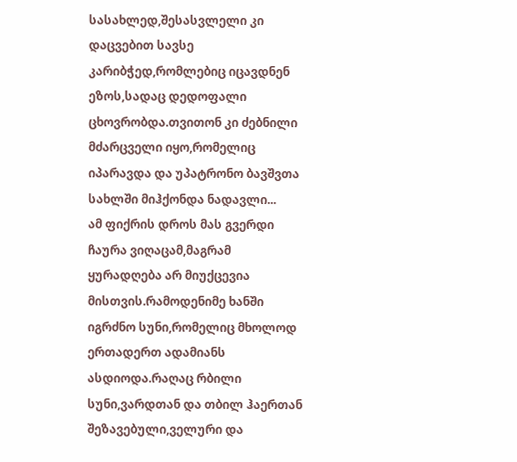სასახლედ,შესასვლელი კი დაცვებით სავსე კარიბჭედ,რომლებიც იცავდნენ ეზოს,სადაც დედოფალი ცხოვრობდა.თვითონ კი ძებნილი მძარცველი იყო,რომელიც იპარავდა და უპატრონო ბავშვთა სახლში მიჰქონდა ნადავლი...
ამ ფიქრის დროს მას გვერდი ჩაურა ვიღაცამ,მაგრამ ყურადღება არ მიუქცევია მისთვის.რამოდენიმე ხანში იგრძნო სუნი,რომელიც მხოლოდ ერთადერთ ადამიანს ასდიოდა.რაღაც რბილი სუნი,ვარდთან და თბილ ჰაერთან შეზავებული,ველური და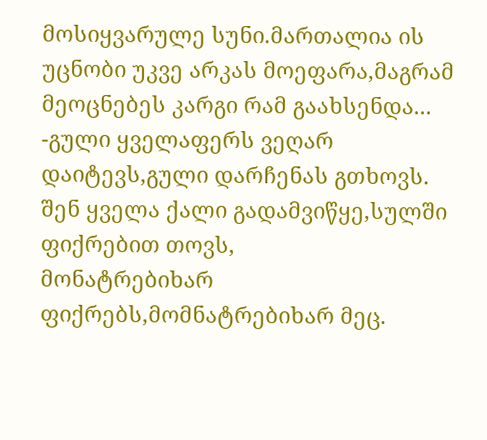მოსიყვარულე სუნი.მართალია ის უცნობი უკვე არკას მოეფარა,მაგრამ მეოცნებეს კარგი რამ გაახსენდა...
-გული ყველაფერს ვეღარ დაიტევს,გული დარჩენას გთხოვს.
შენ ყველა ქალი გადამვიწყე,სულში ფიქრებით თოვს,
მონატრებიხარ ფიქრებს,მომნატრებიხარ მეც.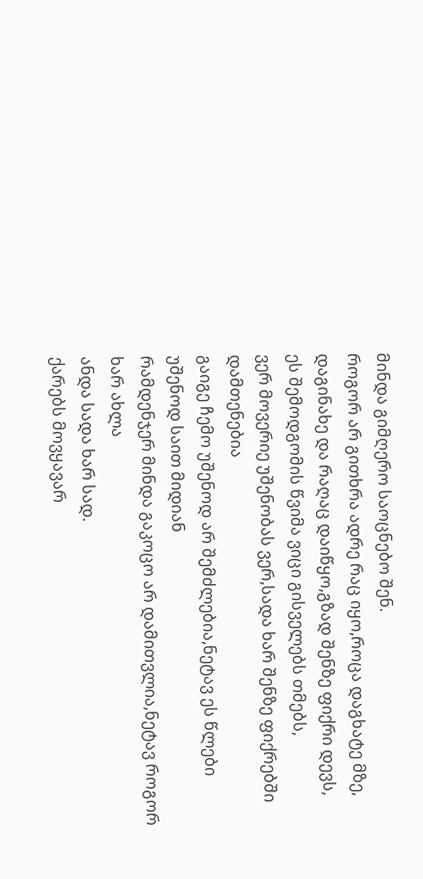მინდა გიმღერო საოცნებო შენ.
როგორ არ გითხრა ადრე რაც იყო,როცა დაგხატე მზე,
დაგინახე და რაღაც დაიწყო,გზად შენზე ფიქრი დევს,
ეს შემოდგომის წვიმა ვიცი გისველებს თმებს,
ვერ მოვერიე უშენობას ვერ,სადა ხარ შენზე ფიქრებში დამთენებია
გაიგე ჩემო უშენოდ არ შემძლებია,ნეტავ ეს წლები უშენოდ საით მიდიან
რამდენჯერ მინდა გაკოცო არ დამითვლია,ნეტავ როგორ ხარ ახლა
ანდა სადა ხარ სად.
ქარებს მოვყავარ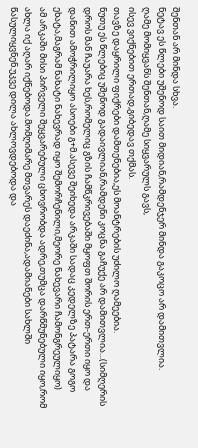შენთან არ მინდა სხვა.
ნეტავ ეს წლები უშენოდ საით მიდიან,რამდენჯერ მინდა გაკოცო არ დამითვლია.
ღამე მომიყვანს შენთან,ღამე სიყვარულს გავს,
ისევ ვიქნებით ერთად,გიბედავ თქმას.
თავზე დაყრილი ფიქრები დამთენებია,ეს მოანტრების უძილო ღამეებია.
ნუთუ ეს წლებიც უშენოდ გადაივლიან,რამდენი კოცნა გაჩუქე არ დამითვლია...(სიმღერის დროს მან ჩაუარა ხეს,რომელიც გზის ჩამწკრივებაში მყოფთ შორის ერთ-ერთი იყო და დანით ამოჭრილიყო ასოები გ+მ.ასევე შეიხედა არკაში სადაც კედელზე პატარა გოგო ეხატა,მაგრამ ნახატი ნახევრად იყო შემორჩენილი,მეორე ნახევარი ჩამონგრეულიყო)
ამ არკაში მისი პირველი შეყვარებული ცხოვრობდა ადრე,თუმცა დარწმუნებული იყო,რომ ახლა იქ აღარ იქნებოდა.მომღიმარე მთვარეს დაეძინა,ადამიანები სახლში წასულიყვნენ.უკვე დილა ახლოვდებოდა და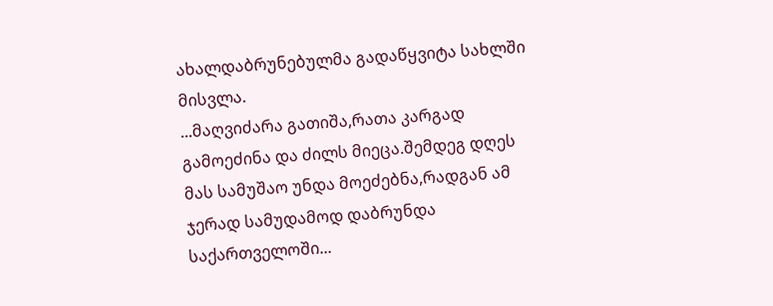ახალდაბრუნებულმა გადაწყვიტა სახლში მისვლა.
...მაღვიძარა გათიშა,რათა კარგად გამოეძინა და ძილს მიეცა.შემდეგ დღეს მას სამუშაო უნდა მოეძებნა,რადგან ამ ჯერად სამუდამოდ დაბრუნდა საქართველოში...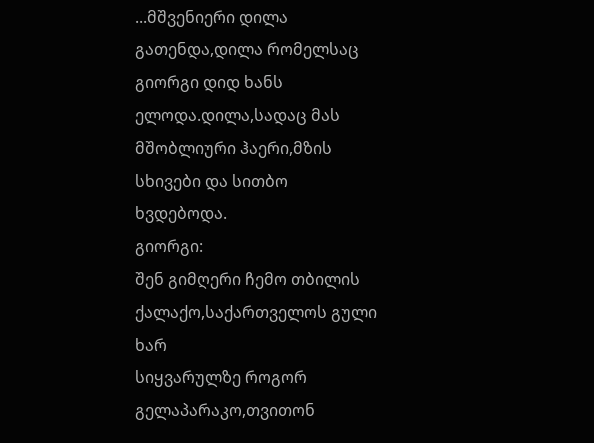...მშვენიერი დილა გათენდა,დილა რომელსაც გიორგი დიდ ხანს ელოდა.დილა,სადაც მას მშობლიური ჰაერი,მზის სხივები და სითბო ხვდებოდა.
გიორგი:
შენ გიმღერი ჩემო თბილის ქალაქო,საქართველოს გული ხარ
სიყვარულზე როგორ გელაპარაკო,თვითონ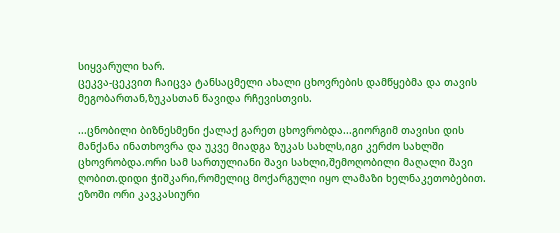სიყვარული ხარ.
ცეკვა-ცეკვით ჩაიცვა ტანსაცმელი ახალი ცხოვრების დამწყებმა და თავის მეგობართან,ზუკასთან წავიდა რჩევისთვის.

...ცნობილი ბიზნესმენი ქალაქ გარეთ ცხოვრობდა...გიორგიმ თავისი დის მანქანა ინათხოვრა და უკვე მიადგა ზუკას სახლს,იგი კერძო სახლში ცხოვრობდა.ორი სამ სართულიანი შავი სახლი,შემოღობილი მაღალი შავი ღობით.დიდი ჭიშკარი,რომელიც მოქარგული იყო ლამაზი ხელნაკეთობებით.
ეზოში ორი კავკასიური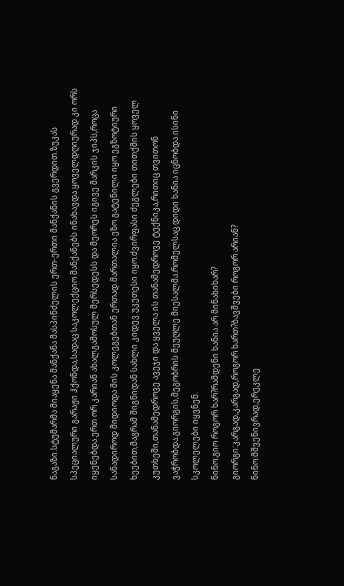ნაგაზი.სტუმარმა მიაყენა მანქანა მასპინძელის ერთ-ერთი მანქანის გვერდით.ზუკას სპეციალური გარაჟი ჰქონდა,სადაც საკოლექციო მანქანებს ინახავდა.ყოველდღიურად კი ორს იყენებდა.ერთ ორ კარიან ახალგამოსულ მერსედესს და მეორეს იგივე მარკის ჯიპს,როცა სანადიროდ მიდიოდა მის კოლეგებთან ერთად.მართალია ეზო გატენილი იყო ეგზოტიური ხეებით,მაგრამ შიგნიდან სახლი კიდევ უკეთესი იყო.ძვირფასი ძეგლები თითქმის ყოველ კუთხეში,თანამედროვე ავეჯი და ყველა ის თანამედროვე ტექნიკა,რითიც თვითონ ვაჭრობდა.გიორგის,მეგობრის მეუღლე მიესალმა.რომელსაც დიდი ხანია იცნობდა.ისინი სკოლელები იყვნენ.
ნინო:გიო როგორ ხარ?რამდენი ხანია არ მინახიხარ?
გიორგი:კარგად,კარგად,როგორ ხართ?ბავშვები როგორ არიან?
ნინო:მშვენივრად,ერეკლე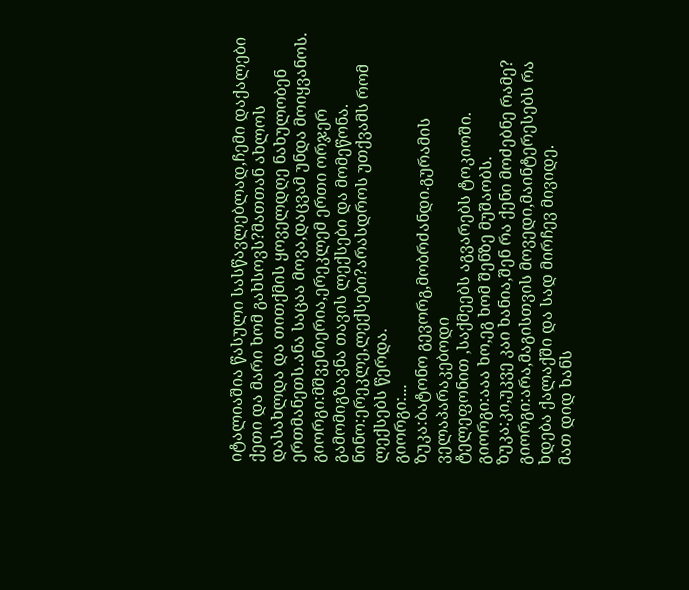იტალიაშია წასული სასწავლებლად,ჩემი დაქალები ქეთი და მარი ხომ გახსოვს?მათთან ახლოს დასახლდა და თითქმის ყოველდღე ნახულობენ ერთმანეთს.ანა საცაა მოვა,დაცვამ უნდა მოიყვანოს.
გიორგი:მშვენიერია,ერეკლემ ერთი ორჯერ გამომიგზავნა თავის ლექსები და მომეწონა.
ნინო:ერეკლე,ლექსები?არასდროს უთქვამს რომ ლექსებს წერდა.
გიორგი:...
ზუკა:ბატონო გევორგ,მობრძანდი.გურამის ველაპარაკებოდი
ტელეფონით ,საქმეებს აგვარებს ტოკიოში.
გიორგი:ააა ხო,ეგ ხომ შენზე მუშაობს.
ზუკა:კი,უკვე კაი ხანია,შენ რა ქენი მოძებნე რამე?
გიორგი:არა,მაგისთვის მოვედი,მაინტერესებს რა ხდება ქალაქში და სად მირჩევ მივიდე.
მათ დიდ ხანს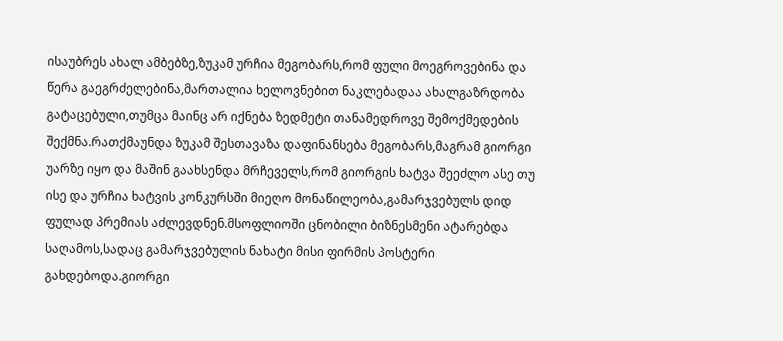ისაუბრეს ახალ ამბებზე,ზუკამ ურჩია მეგობარს,რომ ფული მოეგროვებინა და წერა გაეგრძელებინა,მართალია ხელოვნებით ნაკლებადაა ახალგაზრდობა გატაცებული,თუმცა მაინც არ იქნება ზედმეტი თანამედროვე შემოქმედების შექმნა.რათქმაუნდა ზუკამ შესთავაზა დაფინანსება მეგობარს,მაგრამ გიორგი უარზე იყო და მაშინ გაახსენდა მრჩეველს,რომ გიორგის ხატვა შეეძლო ასე თუ ისე და ურჩია ხატვის კონკურსში მიეღო მონაწილეობა,გამარჯვებულს დიდ ფულად პრემიას აძლევდნენ.მსოფლიოში ცნობილი ბიზნესმენი ატარებდა საღამოს,სადაც გამარჯვებულის ნახატი მისი ფირმის პოსტერი გახდებოდა.გიორგი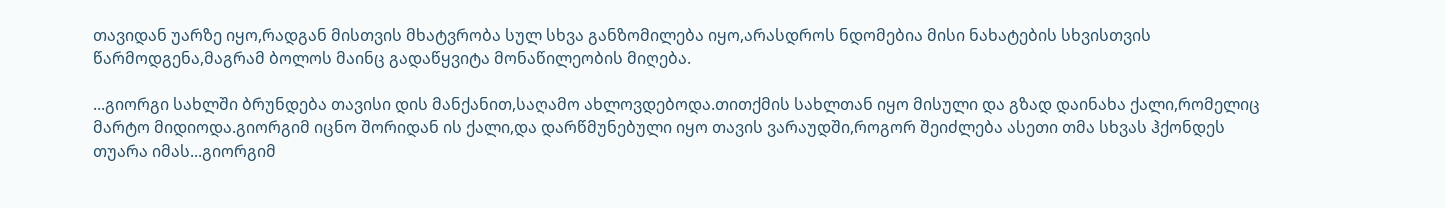თავიდან უარზე იყო,რადგან მისთვის მხატვრობა სულ სხვა განზომილება იყო,არასდროს ნდომებია მისი ნახატების სხვისთვის წარმოდგენა,მაგრამ ბოლოს მაინც გადაწყვიტა მონაწილეობის მიღება.

...გიორგი სახლში ბრუნდება თავისი დის მანქანით,საღამო ახლოვდებოდა.თითქმის სახლთან იყო მისული და გზად დაინახა ქალი,რომელიც მარტო მიდიოდა.გიორგიმ იცნო შორიდან ის ქალი,და დარწმუნებული იყო თავის ვარაუდში,როგორ შეიძლება ასეთი თმა სხვას ჰქონდეს თუარა იმას...გიორგიმ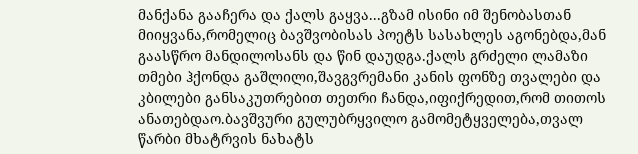მანქანა გააჩერა და ქალს გაყვა...გზამ ისინი იმ შენობასთან მიიყვანა,რომელიც ბავშვობისას პოეტს სასახლეს აგონებდა,მან გაასწრო მანდილოსანს და წინ დაუდგა.ქალს გრძელი ლამაზი თმები ჰქონდა გაშლილი,შავგვრემანი კანის ფონზე თვალები და კბილები განსაკუთრებით თეთრი ჩანდა,იფიქრედით,რომ თითოს ანათებდაო.ბავშვური გულუბრყვილო გამომეტყველება,თვალ წარბი მხატრვის ნახატს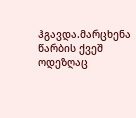ჰგავდა.მარცხენა წარბის ქვეშ ოდეზღაც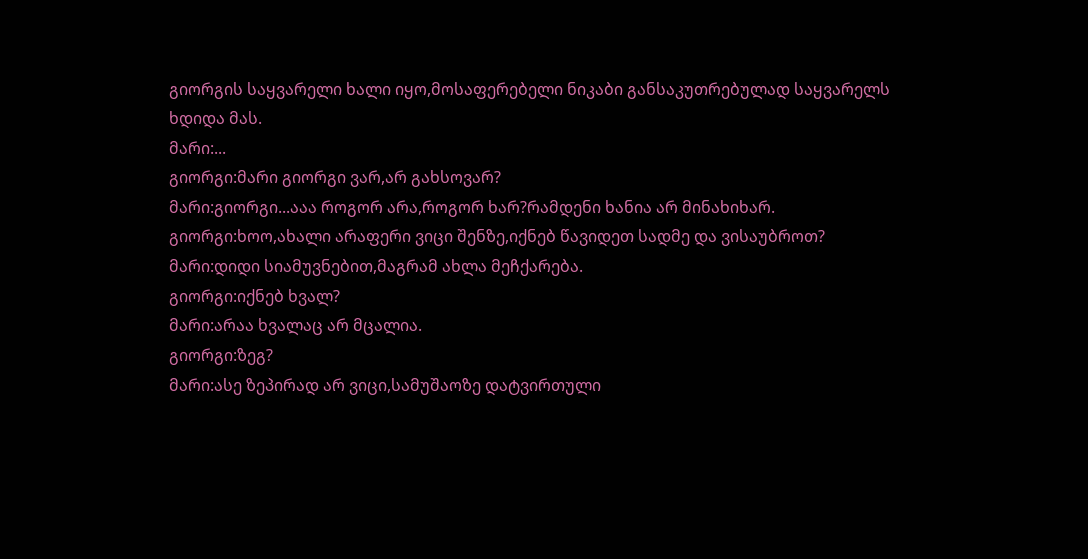გიორგის საყვარელი ხალი იყო,მოსაფერებელი ნიკაბი განსაკუთრებულად საყვარელს ხდიდა მას.
მარი:...
გიორგი:მარი გიორგი ვარ,არ გახსოვარ?
მარი:გიორგი...ააა როგორ არა,როგორ ხარ?რამდენი ხანია არ მინახიხარ.
გიორგი:ხოო,ახალი არაფერი ვიცი შენზე,იქნებ წავიდეთ სადმე და ვისაუბროთ?
მარი:დიდი სიამუვნებით,მაგრამ ახლა მეჩქარება.
გიორგი:იქნებ ხვალ?
მარი:არაა ხვალაც არ მცალია.
გიორგი:ზეგ?
მარი:ასე ზეპირად არ ვიცი,სამუშაოზე დატვირთული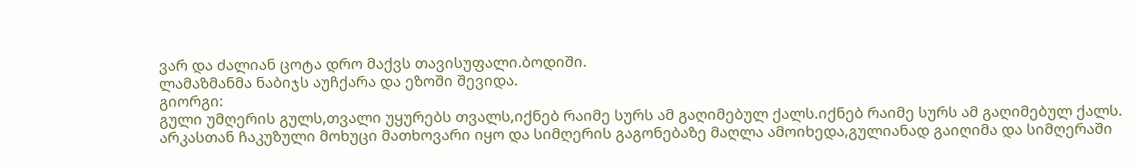ვარ და ძალიან ცოტა დრო მაქვს თავისუფალი.ბოდიში.
ლამაზმანმა ნაბიჯს აუჩქარა და ეზოში შევიდა.
გიორგი:
გული უმღერის გულს,თვალი უყურებს თვალს,იქნებ რაიმე სურს ამ გაღიმებულ ქალს.იქნებ რაიმე სურს ამ გაღიმებულ ქალს.
არკასთან ჩაკუზული მოხუცი მათხოვარი იყო და სიმღერის გაგონებაზე მაღლა ამოიხედა,გულიანად გაიღიმა და სიმღერაში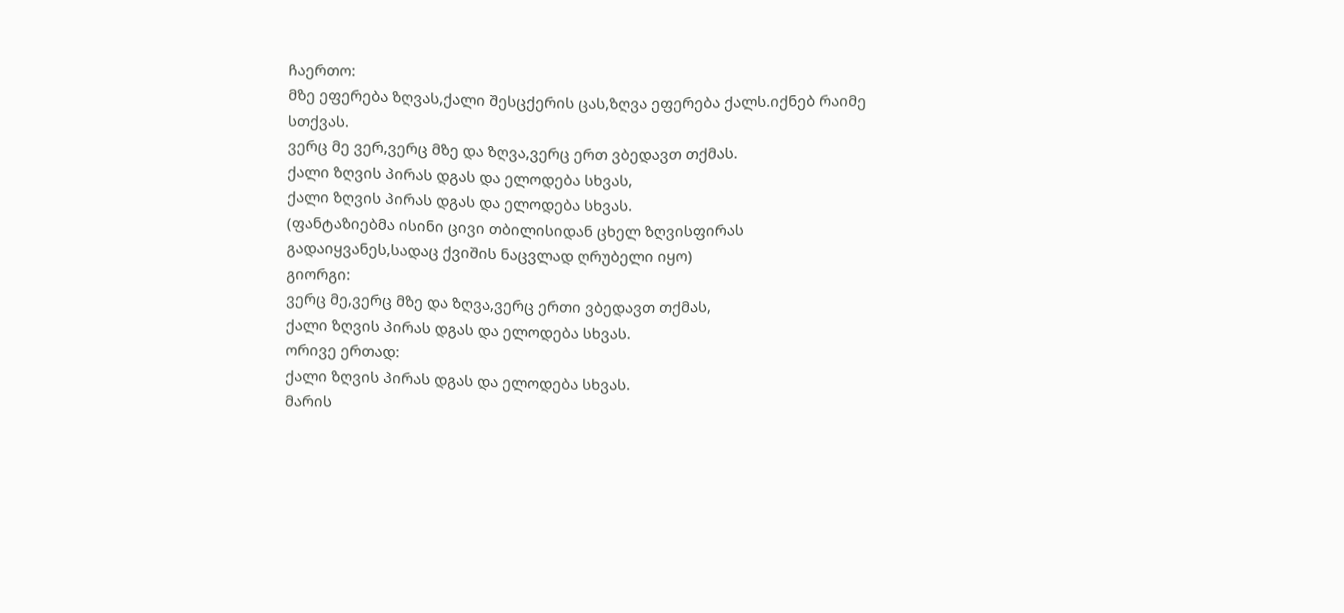ჩაერთო:
მზე ეფერება ზღვას,ქალი შესცქერის ცას,ზღვა ეფერება ქალს.იქნებ რაიმე სთქვას.
ვერც მე ვერ,ვერც მზე და ზღვა,ვერც ერთ ვბედავთ თქმას.
ქალი ზღვის პირას დგას და ელოდება სხვას,
ქალი ზღვის პირას დგას და ელოდება სხვას.
(ფანტაზიებმა ისინი ცივი თბილისიდან ცხელ ზღვისფირას გადაიყვანეს,სადაც ქვიშის ნაცვლად ღრუბელი იყო)
გიორგი:
ვერც მე,ვერც მზე და ზღვა,ვერც ერთი ვბედავთ თქმას,
ქალი ზღვის პირას დგას და ელოდება სხვას.
ორივე ერთად:
ქალი ზღვის პირას დგას და ელოდება სხვას.
მარის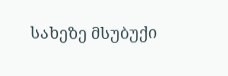სახეზე მსუბუქი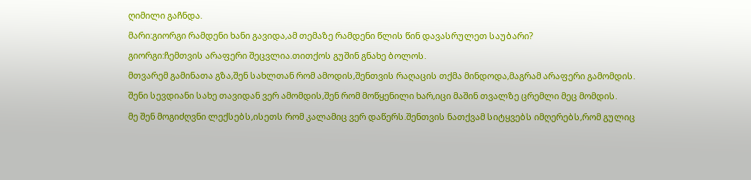ღიმილი გაჩნდა.
მარი:გიორგი რამდენი ხანი გავიდა,ამ თემაზე რამდენი წლის წინ დავასრულეთ საუბარი?
გიორგი:ჩემთვის არაფერი შეცვლია.თითქოს გუშინ გნახე ბოლოს.
მთვარემ გამინათა გზა,შენ სახლთან რომ ამოდის,შენთვის რაღაცის თქმა მინდოდა,მაგრამ არაფერი გამომდის.
შენი სევდიანი სახე თავიდან ვერ ამომდის,შენ რომ მოწყენილი ხარ,იცი მაშინ თვალზე ცრემლი მეც მომდის.
მე შენ მოგიძღვნი ლექსებს,ისეთს რომ კალამიც ვერ დაწერს.შენთვის ნათქვამ სიტყვებს იმღერებს,რომ გულიც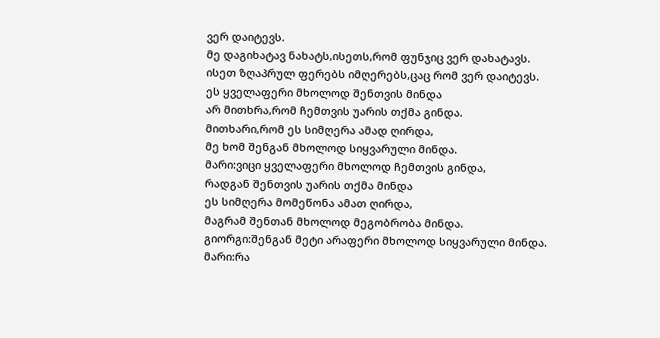ვერ დაიტევს.
მე დაგიხატავ ნახატს,ისეთს,რომ ფუნჯიც ვერ დახატავს.
ისეთ ზღაპრულ ფერებს იმღერებს,ცაც რომ ვერ დაიტევს.
ეს ყველაფერი მხოლოდ შენთვის მინდა
არ მითხრა,რომ ჩემთვის უარის თქმა გინდა.
მითხარი,რომ ეს სიმღერა ამად ღირდა,
მე ხომ შენგან მხოლოდ სიყვარული მინდა.
მარი:ვიცი ყველაფერი მხოლოდ ჩემთვის გინდა,
რადგან შენთვის უარის თქმა მინდა
ეს სიმღერა მომეწონა ამათ ღირდა,
მაგრამ შენთან მხოლოდ მეგობრობა მინდა.
გიორგი:შენგან მეტი არაფერი მხოლოდ სიყვარული მინდა.
მარი:რა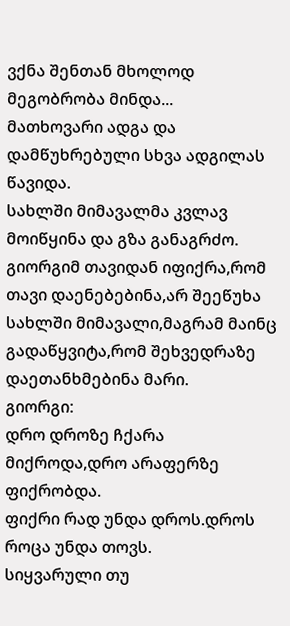ვქნა შენთან მხოლოდ მეგობრობა მინდა...
მათხოვარი ადგა და დამწუხრებული სხვა ადგილას წავიდა.
სახლში მიმავალმა კვლავ მოიწყინა და გზა განაგრძო.
გიორგიმ თავიდან იფიქრა,რომ თავი დაენებებინა,არ შეეწუხა სახლში მიმავალი,მაგრამ მაინც გადაწყვიტა,რომ შეხვედრაზე დაეთანხმებინა მარი.
გიორგი:
დრო დროზე ჩქარა მიქროდა,დრო არაფერზე ფიქრობდა.
ფიქრი რად უნდა დროს.დროს როცა უნდა თოვს.
სიყვარული თუ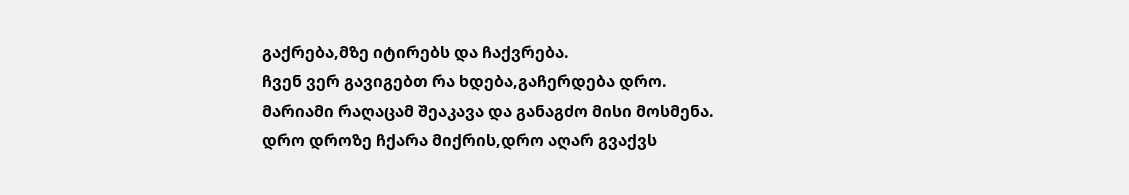გაქრება,მზე იტირებს და ჩაქვრება.
ჩვენ ვერ გავიგებთ რა ხდება,გაჩერდება დრო.
მარიამი რაღაცამ შეაკავა და განაგძო მისი მოსმენა.
დრო დროზე ჩქარა მიქრის,დრო აღარ გვაქვს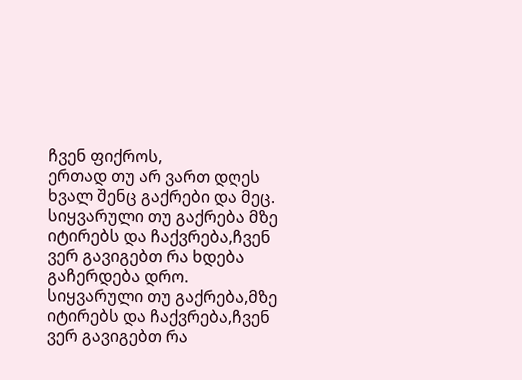ჩვენ ფიქროს,
ერთად თუ არ ვართ დღეს ხვალ შენც გაქრები და მეც.
სიყვარული თუ გაქრება მზე იტირებს და ჩაქვრება,ჩვენ ვერ გავიგებთ რა ხდება
გაჩერდება დრო.
სიყვარული თუ გაქრება,მზე იტირებს და ჩაქვრება,ჩვენ ვერ გავიგებთ რა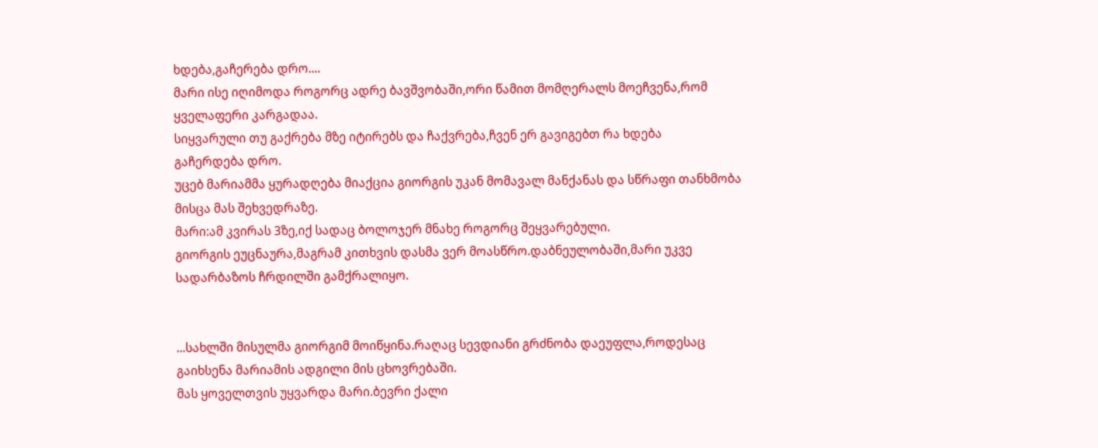ხდება,გაჩერება დრო....
მარი ისე იღიმოდა როგორც ადრე ბავშვობაში,ორი წამით მომღერალს მოეჩვენა,რომ ყველაფერი კარგადაა.
სიყვარული თუ გაქრება მზე იტირებს და ჩაქვრება,ჩვენ ერ გავიგებთ რა ხდება
გაჩერდება დრო.
უცებ მარიამმა ყურადღება მიაქცია გიორგის უკან მომავალ მანქანას და სწრაფი თანხმობა მისცა მას შეხვედრაზე.
მარი:ამ კვირას 3ზე,იქ სადაც ბოლოჯერ მნახე როგორც შეყვარებული.
გიორგის ეუცნაურა,მაგრამ კითხვის დასმა ვერ მოასწრო.დაბნეულობაში,მარი უკვე სადარბაზოს ჩრდილში გამქრალიყო.


...სახლში მისულმა გიორგიმ მოიწყინა.რაღაც სევდიანი გრძნობა დაეუფლა,როდესაც გაიხსენა მარიამის ადგილი მის ცხოვრებაში.
მას ყოველთვის უყვარდა მარი.ბევრი ქალი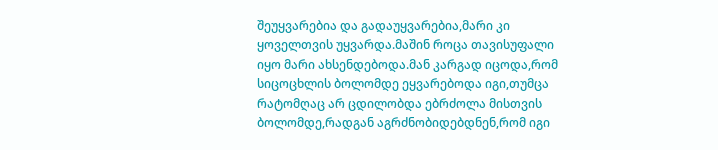შეუყვარებია და გადაუყვარებია,მარი კი ყოველთვის უყვარდა.მაშინ როცა თავისუფალი იყო მარი ახსენდებოდა.მან კარგად იცოდა,რომ სიცოცხლის ბოლომდე ეყვარებოდა იგი,თუმცა რატომღაც არ ცდილობდა ებრძოლა მისთვის ბოლომდე,რადგან აგრძნობიდებდნენ,რომ იგი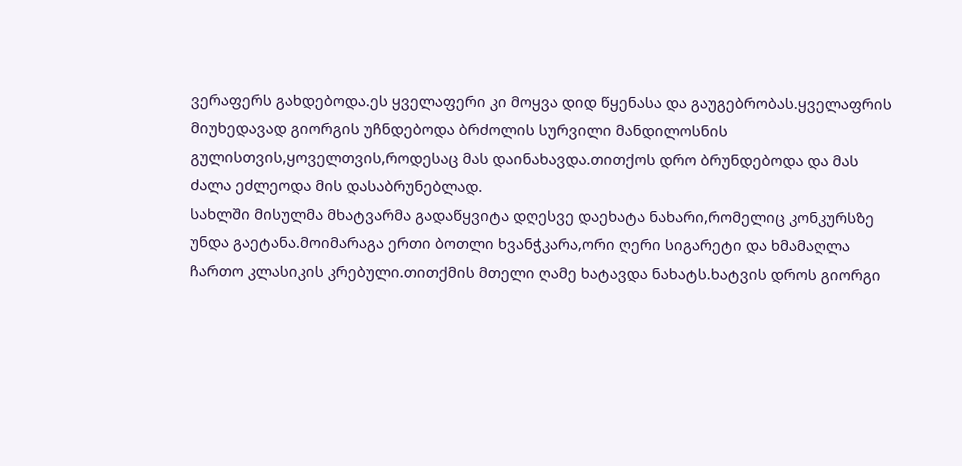ვერაფერს გახდებოდა.ეს ყველაფერი კი მოყვა დიდ წყენასა და გაუგებრობას.ყველაფრის მიუხედავად გიორგის უჩნდებოდა ბრძოლის სურვილი მანდილოსნის გულისთვის,ყოველთვის,როდესაც მას დაინახავდა.თითქოს დრო ბრუნდებოდა და მას ძალა ეძლეოდა მის დასაბრუნებლად.
სახლში მისულმა მხატვარმა გადაწყვიტა დღესვე დაეხატა ნახარი,რომელიც კონკურსზე უნდა გაეტანა.მოიმარაგა ერთი ბოთლი ხვანჭკარა,ორი ღერი სიგარეტი და ხმამაღლა ჩართო კლასიკის კრებული.თითქმის მთელი ღამე ხატავდა ნახატს.ხატვის დროს გიორგი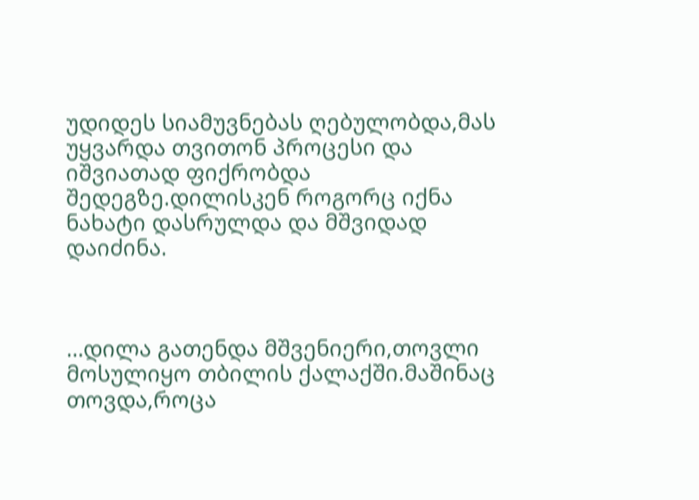უდიდეს სიამუვნებას ღებულობდა,მას
უყვარდა თვითონ პროცესი და იშვიათად ფიქრობდა შედეგზე.დილისკენ როგორც იქნა ნახატი დასრულდა და მშვიდად დაიძინა.



…დილა გათენდა მშვენიერი,თოვლი მოსულიყო თბილის ქალაქში.მაშინაც თოვდა,როცა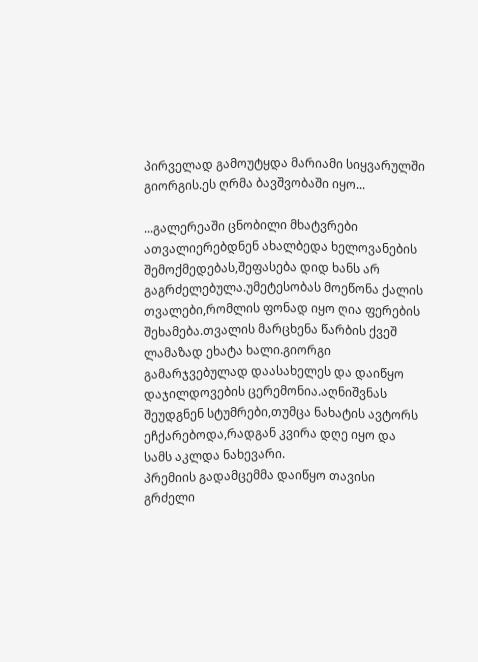პირველად გამოუტყდა მარიამი სიყვარულში გიორგის.ეს ღრმა ბავშვობაში იყო...

...გალერეაში ცნობილი მხატვრები ათვალიერებდნენ ახალბედა ხელოვანების შემოქმედებას,შეფასება დიდ ხანს არ გაგრძელებულა.უმეტესობას მოეწონა ქალის თვალები,რომლის ფონად იყო ღია ფერების შეხამება.თვალის მარცხენა წარბის ქვეშ ლამაზად ეხატა ხალი.გიორგი გამარჯვებულად დაასახელეს და დაიწყო დაჯილდოვების ცერემონია.აღნიშვნას შეუდგნენ სტუმრები,თუმცა ნახატის ავტორს ეჩქარებოდა,რადგან კვირა დღე იყო და სამს აკლდა ნახევარი.
პრემიის გადამცემმა დაიწყო თავისი გრძელი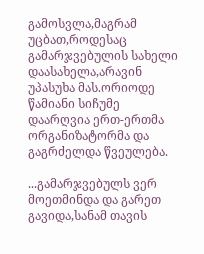გამოსვლა,მაგრამ უცბათ,როდესაც გამარჯვებულის სახელი დაასახელა,არავინ უპასუხა მას.ორიოდე წამიანი სიჩუმე დაარღვია ერთ-ერთმა ორგანიზატორმა და გაგრძელდა წვეულება.

...გამარჯვებულს ვერ მოეთმინდა და გარეთ გავიდა,სანამ თავის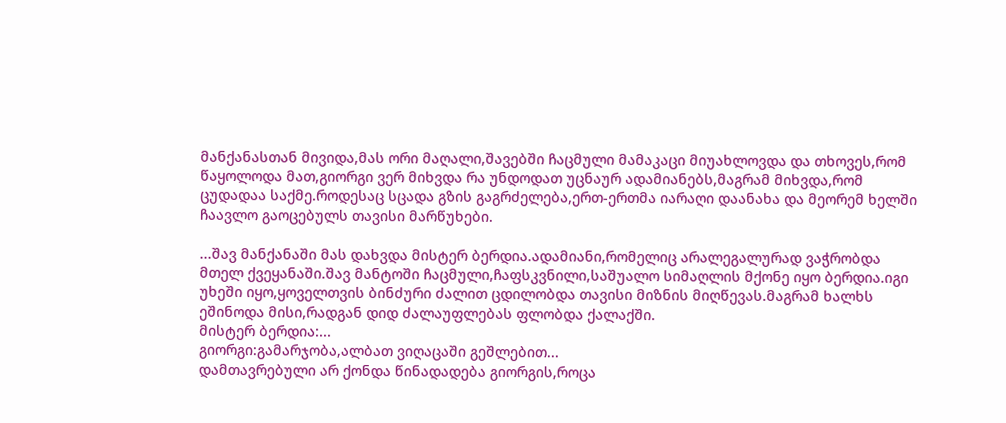მანქანასთან მივიდა,მას ორი მაღალი,შავებში ჩაცმული მამაკაცი მიუახლოვდა და თხოვეს,რომ წაყოლოდა მათ,გიორგი ვერ მიხვდა რა უნდოდათ უცნაურ ადამიანებს,მაგრამ მიხვდა,რომ ცუდადაა საქმე.როდესაც სცადა გზის გაგრძელება,ერთ-ერთმა იარაღი დაანახა და მეორემ ხელში ჩაავლო გაოცებულს თავისი მარწუხები.

...შავ მანქანაში მას დახვდა მისტერ ბერდია.ადამიანი,რომელიც არალეგალურად ვაჭრობდა მთელ ქვეყანაში.შავ მანტოში ჩაცმული,ჩაფსკვნილი,საშუალო სიმაღლის მქონე იყო ბერდია.იგი უხეში იყო,ყოველთვის ბინძური ძალით ცდილობდა თავისი მიზნის მიღწევას.მაგრამ ხალხს ეშინოდა მისი,რადგან დიდ ძალაუფლებას ფლობდა ქალაქში.
მისტერ ბერდია:...
გიორგი:გამარჯობა,ალბათ ვიღაცაში გეშლებით...
დამთავრებული არ ქონდა წინადადება გიორგის,როცა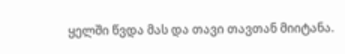ყელში წვდა მას და თავი თავთან მიიტანა.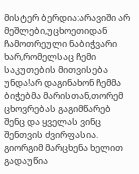მისტერ ბერდია:არავიში არ მეშლები,უცხოეთიდან ჩამოთრეული ნაბიჭვარი ხარ,რომელსაც ჩემი საკუთების მითვისება უნდა!არ დაგინახონ ჩემმა ბიჭებმა მარისთან,თორემ ცხოვრებას გაგიმწარებ შენც და ყველას ვინც შენთვის ძვირფასია.
გიორგიმ მარცხენა ხელით გადაუწია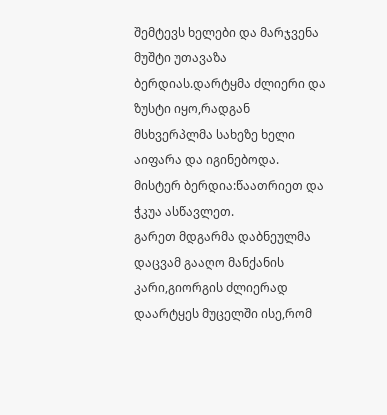შემტევს ხელები და მარჯვენა მუშტი უთავაზა ბერდიას.დარტყმა ძლიერი და ზუსტი იყო,რადგან მსხვერპლმა სახეზე ხელი აიფარა და იგინებოდა.
მისტერ ბერდია:წაათრიეთ და ჭკუა ასწავლეთ.
გარეთ მდგარმა დაბნეულმა დაცვამ გააღო მანქანის კარი,გიორგის ძლიერად დაარტყეს მუცელში ისე,რომ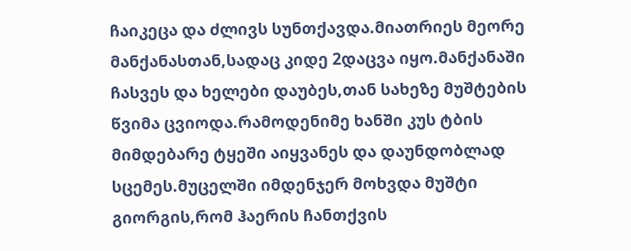ჩაიკეცა და ძლივს სუნთქავდა.მიათრიეს მეორე მანქანასთან,სადაც კიდე 2დაცვა იყო.მანქანაში ჩასვეს და ხელები დაუბეს,თან სახეზე მუშტების წვიმა ცვიოდა.რამოდენიმე ხანში კუს ტბის მიმდებარე ტყეში აიყვანეს და დაუნდობლად სცემეს.მუცელში იმდენჯერ მოხვდა მუშტი გიორგის,რომ ჰაერის ჩანთქვის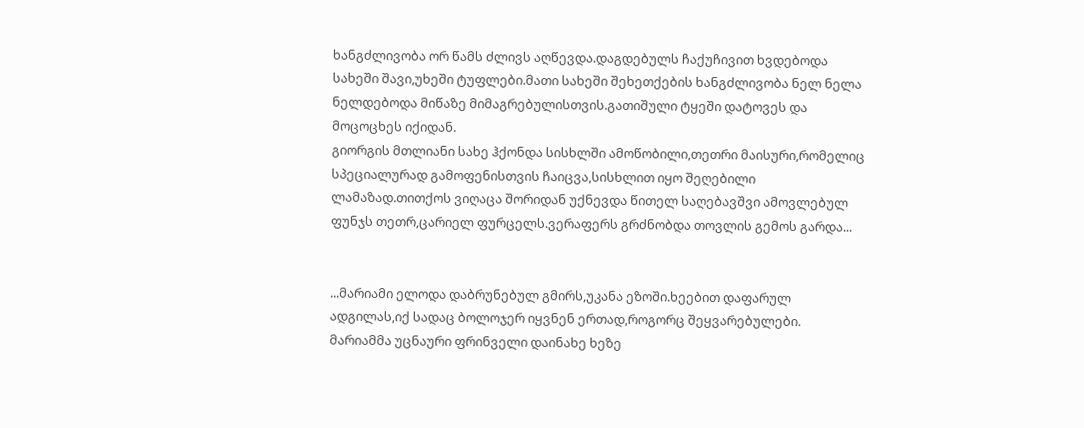ხანგძლივობა ორ წამს ძლივს აღწევდა.დაგდებულს ჩაქუჩივით ხვდებოდა სახეში შავი,უხეში ტუფლები.მათი სახეში შეხეთქების ხანგძლივობა ნელ ნელა ნელდებოდა მიწაზე მიმაგრებულისთვის.გათიშული ტყეში დატოვეს და მოცოცხეს იქიდან.
გიორგის მთლიანი სახე ჰქონდა სისხლში ამოწობილი,თეთრი მაისური,რომელიც სპეციალურად გამოფენისთვის ჩაიცვა,სისხლით იყო შეღებილი ლამაზად.თითქოს ვიღაცა შორიდან უქნევდა წითელ საღებავშვი ამოვლებულ ფუნჯს თეთრ,ცარიელ ფურცელს.ვერაფერს გრძნობდა თოვლის გემოს გარდა...


...მარიამი ელოდა დაბრუნებულ გმირს,უკანა ეზოში.ხეებით დაფარულ ადგილას,იქ სადაც ბოლოჯერ იყვნენ ერთად,როგორც შეყვარებულები.
მარიამმა უცნაური ფრინველი დაინახე ხეზე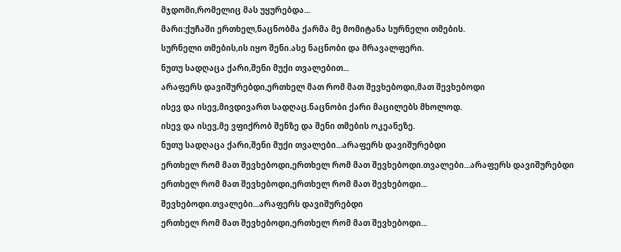მჯდომი,რომელიც მას უყურებდა...
მარი:ქუჩაში ერთხელ,ნაცნობმა ქარმა მე მომიტანა სურნელი თმების.
სურნელი თმების,ის იყო შენი.ასე ნაცნობი და მრავალფერი.
ნუთუ სადღაცა ქარი,შენი მუქი თვალებით...
არაფერს დავიშურებდი,ერთხელ მათ რომ მათ შევხებოდი,მათ შევხებოდი
ისევ და ისევ,მივდივართ სადღაც.ნაცნობი ქარი მაცილებს მხოლოდ.
ისევ და ისევ,მე ვფიქრობ შენზე და შენი თმების ოკეანეზე.
ნუთუ სადღაცა ქარი,შენი მუქი თვალები...არაფერს დავიშურებდი
ერთხელ რომ მათ შევხებოდი,ერთხელ რომ მათ შევხებოდი.თვალები...არაფერს დავიშურებდი
ერთხელ რომ მათ შევხებოდი,ერთხელ რომ მათ შევხებოდი...
შევხებოდი.თვალები...არაფერს დავიშურებდი
ერთხელ რომ მათ შევხებოდი,ერთხელ რომ მათ შევხებოდი...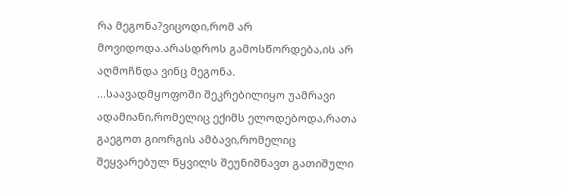რა მეგონა?ვიცოდი,რომ არ მოვიდოდა.არასდროს გამოსწორდება,ის არ აღმოჩნდა ვინც მეგონა.
...საავადმყოფოში შეკრებილიყო უამრავი ადამიანი,რომელიც ექიმს ელოდებოდა,რათა გაეგოთ გიორგის ამბავი,რომელიც შეყვარებულ წყვილს შეუნიშნავთ გათიშული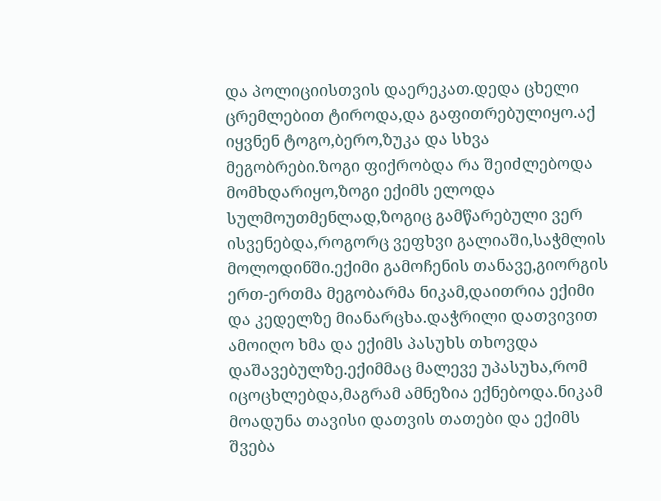და პოლიციისთვის დაერეკათ.დედა ცხელი ცრემლებით ტიროდა,და გაფითრებულიყო.აქ იყვნენ ტოგო,ბერო,ზუკა და სხვა მეგობრები.ზოგი ფიქრობდა რა შეიძლებოდა მომხდარიყო,ზოგი ექიმს ელოდა სულმოუთმენლად,ზოგიც გამწარებული ვერ ისვენებდა,როგორც ვეფხვი გალიაში,საჭმლის მოლოდინში.ექიმი გამოჩენის თანავე,გიორგის ერთ-ერთმა მეგობარმა ნიკამ,დაითრია ექიმი და კედელზე მიანარცხა.დაჭრილი დათვივით ამოიღო ხმა და ექიმს პასუხს თხოვდა დაშავებულზე.ექიმმაც მალევე უპასუხა,რომ იცოცხლებდა,მაგრამ ამნეზია ექნებოდა.ნიკამ მოადუნა თავისი დათვის თათები და ექიმს შვება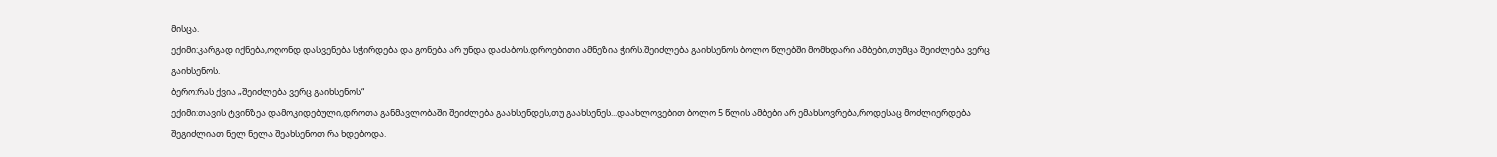მისცა.
ექიმი:კარგად იქნება,ოღონდ დასვენება სჭირდება და გონება არ უნდა დაძაბოს.დროებითი ამნეზია ჭირს.შეიძლება გაიხსენოს ბოლო წლებში მომხდარი ამბები,თუმცა შეიძლება ვერც გაიხსენოს.
ბერო:რას ქვია „შეიძლება ვერც გაიხსენოს“
ექიმი:თავის ტვინზეა დამოკიდებული,დროთა განმავლობაში შეიძლება გაახსენდეს,თუ გაახსენეს...დაახლოვებით ბოლო 5 წლის ამბები არ ემახსოვრება,როდესაც მოძლიერდება შეგიძლიათ ნელ ნელა შეახსენოთ რა ხდებოდა.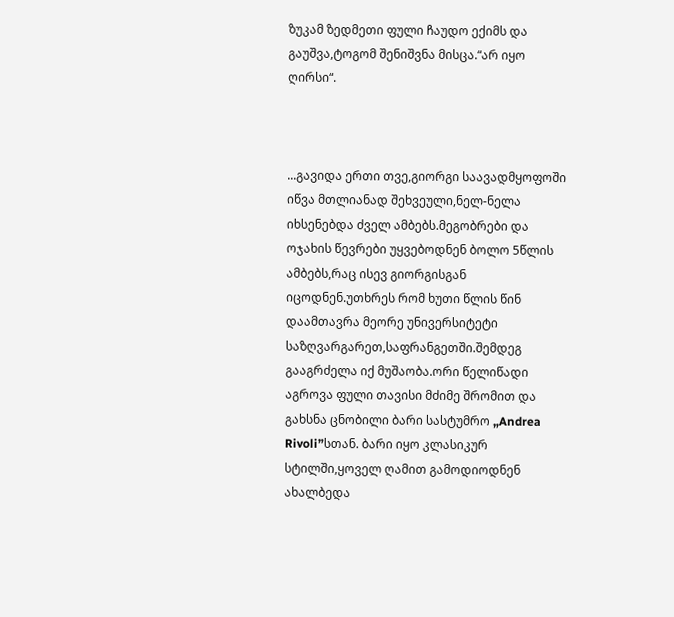ზუკამ ზედმეთი ფული ჩაუდო ექიმს და გაუშვა,ტოგომ შენიშვნა მისცა.“არ იყო ღირსი“.



...გავიდა ერთი თვე,გიორგი საავადმყოფოში იწვა მთლიანად შეხვეული,ნელ-ნელა იხსენებდა ძველ ამბებს.მეგობრები და ოჯახის წევრები უყვებოდნენ ბოლო 5წლის ამბებს,რაც ისევ გიორგისგან იცოდნენ.უთხრეს რომ ხუთი წლის წინ დაამთავრა მეორე უნივერსიტეტი საზღვარგარეთ,საფრანგეთში.შემდეგ გააგრძელა იქ მუშაობა.ორი წელიწადი აგროვა ფული თავისი მძიმე შრომით და გახსნა ცნობილი ბარი სასტუმრო „Andrea Rivoli”სთან. ბარი იყო კლასიკურ სტილში,ყოველ ღამით გამოდიოდნენ ახალბედა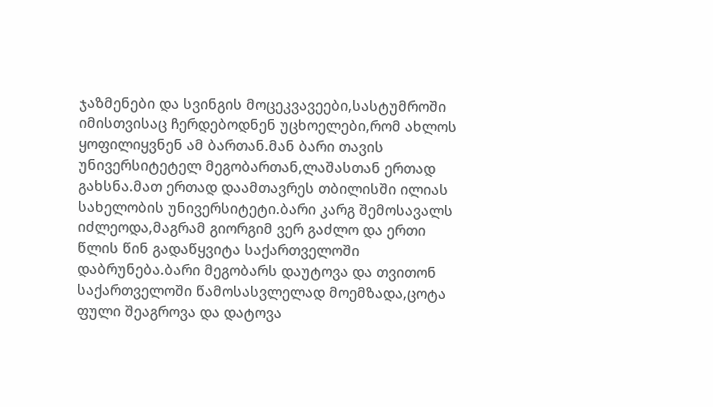ჯაზმენები და სვინგის მოცეკვავეები,სასტუმროში იმისთვისაც ჩერდებოდნენ უცხოელები,რომ ახლოს ყოფილიყვნენ ამ ბართან.მან ბარი თავის უნივერსიტეტელ მეგობართან,ლაშასთან ერთად გახსნა.მათ ერთად დაამთავრეს თბილისში ილიას სახელობის უნივერსიტეტი.ბარი კარგ შემოსავალს იძლეოდა,მაგრამ გიორგიმ ვერ გაძლო და ერთი წლის წინ გადაწყვიტა საქართველოში დაბრუნება.ბარი მეგობარს დაუტოვა და თვითონ საქართველოში წამოსასვლელად მოემზადა,ცოტა ფული შეაგროვა და დატოვა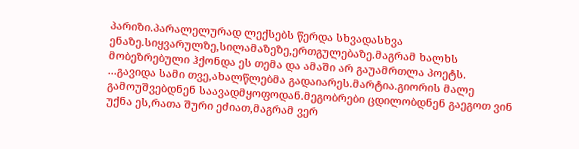პარიზი.პარალელურად ლექსებს წერდა სხვადასხვა ენაზე.სიყვარულზე,სილამაზეზე,ერთგულებაზე.მაგრამ ხალხს მობეზრებული ჰქონდა ეს თემა და ამაში არ გაუამრთლა პოეტს.
...გავიდა სამი თვე,ახალწლებმა გადაიარეს.მარტია.გიორის მალე გამოუშვებდნენ საავადმყოფოდან.მეგობრები ცდილობდნენ გაეგოთ ვინ უქნა ეს,რათა შური ეძიათ,მაგრამ ვერ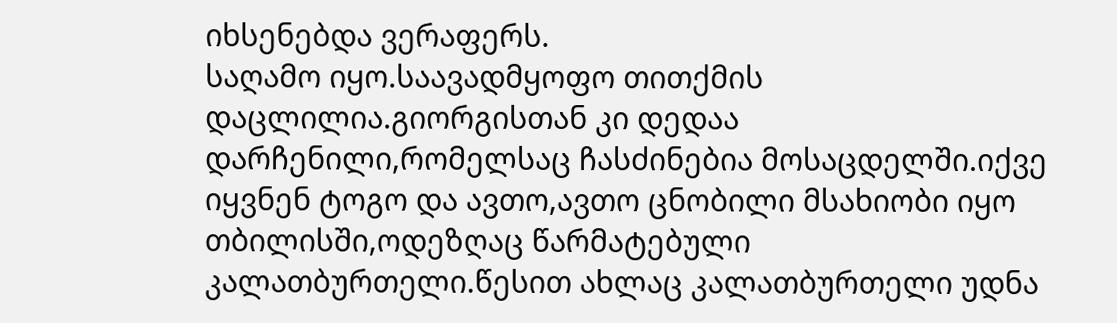იხსენებდა ვერაფერს.
საღამო იყო.საავადმყოფო თითქმის დაცლილია.გიორგისთან კი დედაა დარჩენილი,რომელსაც ჩასძინებია მოსაცდელში.იქვე იყვნენ ტოგო და ავთო,ავთო ცნობილი მსახიობი იყო თბილისში,ოდეზღაც წარმატებული კალათბურთელი.წესით ახლაც კალათბურთელი უდნა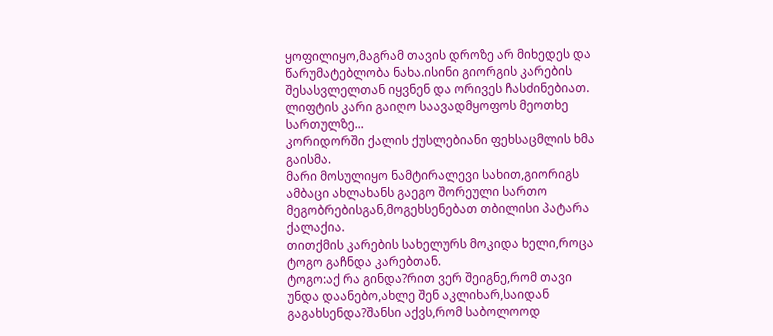ყოფილიყო,მაგრამ თავის დროზე არ მიხედეს და წარუმატებლობა ნახა.ისინი გიორგის კარების შესასვლელთან იყვნენ და ორივეს ჩასძინებიათ.
ლიფტის კარი გაიღო საავადმყოფოს მეოთხე სართულზე...
კორიდორში ქალის ქუსლებიანი ფეხსაცმლის ხმა გაისმა.
მარი მოსულიყო ნამტირალევი სახით,გიორიგს ამბაცი ახლახანს გაეგო შორეული სართო მეგობრებისგან,მოგეხსენებათ თბილისი პატარა ქალაქია.
თითქმის კარების სახელურს მოკიდა ხელი,როცა ტოგო გაჩნდა კარებთან.
ტოგო:აქ რა გინდა?რით ვერ შეიგნე,რომ თავი უნდა დაანებო,ახლე შენ აკლიხარ,საიდან გაგახსენდა?შანსი აქვს,რომ საბოლოოდ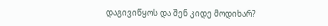დაგივიწყოს და შენ კიდე მოდიხარ?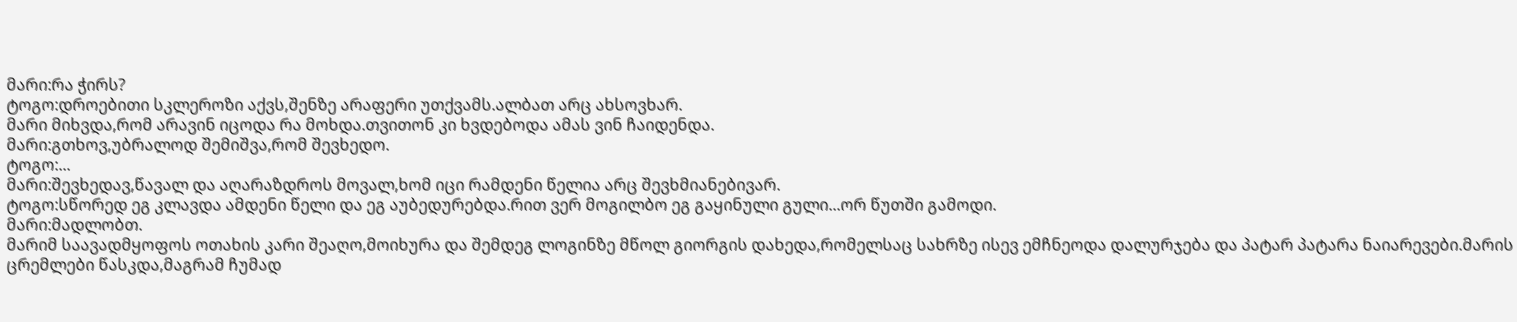მარი:რა ჭირს?
ტოგო:დროებითი სკლეროზი აქვს,შენზე არაფერი უთქვამს.ალბათ არც ახსოვხარ.
მარი მიხვდა,რომ არავინ იცოდა რა მოხდა.თვითონ კი ხვდებოდა ამას ვინ ჩაიდენდა.
მარი:გთხოვ,უბრალოდ შემიშვა,რომ შევხედო.
ტოგო:...
მარი:შევხედავ,წავალ და აღარაზდროს მოვალ,ხომ იცი რამდენი წელია არც შევხმიანებივარ.
ტოგო:სწორედ ეგ კლავდა ამდენი წელი და ეგ აუბედურებდა.რით ვერ მოგილბო ეგ გაყინული გული...ორ წუთში გამოდი.
მარი:მადლობთ.
მარიმ საავადმყოფოს ოთახის კარი შეაღო,მოიხურა და შემდეგ ლოგინზე მწოლ გიორგის დახედა,რომელსაც სახრზე ისევ ემჩნეოდა დალურჯება და პატარ პატარა ნაიარევები.მარის ცრემლები წასკდა,მაგრამ ჩუმად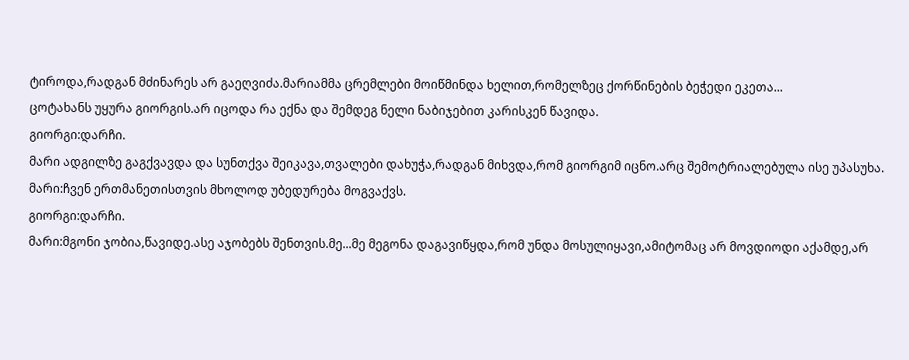ტიროდა,რადგან მძინარეს არ გაეღვიძა.მარიამმა ცრემლები მოიწმინდა ხელით,რომელზეც ქორწინების ბეჭედი ეკეთა...
ცოტახანს უყურა გიორგის.არ იცოდა რა ექნა და შემდეგ ნელი ნაბიჯებით კარისკენ წავიდა.
გიორგი:დარჩი.
მარი ადგილზე გაგქვავდა და სუნთქვა შეიკავა,თვალები დახუჭა,რადგან მიხვდა,რომ გიორგიმ იცნო.არც შემოტრიალებულა ისე უპასუხა.
მარი:ჩვენ ერთმანეთისთვის მხოლოდ უბედურება მოგვაქვს.
გიორგი:დარჩი.
მარი:მგონი ჯობია,წავიდე.ასე აჯობებს შენთვის.მე...მე მეგონა დაგავიწყდა,რომ უნდა მოსულიყავი,ამიტომაც არ მოვდიოდი აქამდე,არ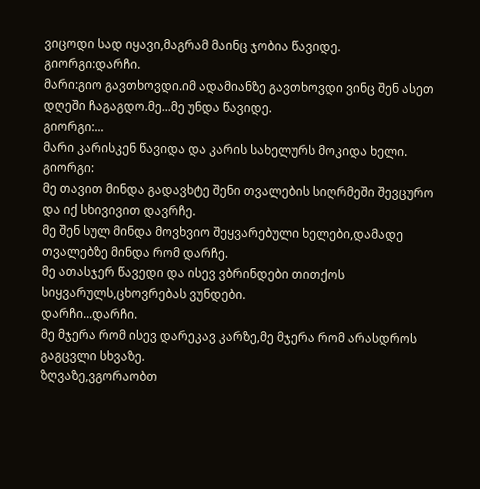ვიცოდი სად იყავი,მაგრამ მაინც ჯობია წავიდე.
გიორგი:დარჩი.
მარი:გიო გავთხოვდი.იმ ადამიანზე გავთხოვდი ვინც შენ ასეთ დღეში ჩაგაგდო.მე...მე უნდა წავიდე.
გიორგი:...
მარი კარისკენ წავიდა და კარის სახელურს მოკიდა ხელი.
გიორგი:
მე თავით მინდა გადავხტე შენი თვალების სიღრმეში შევცურო
და იქ სხივივით დავრჩე.
მე შენ სულ მინდა მოვხვიო შეყვარებული ხელები,დამადე თვალებზე მინდა რომ დარჩე.
მე ათასჯერ წავედი და ისევ ვბრინდები თითქოს სიყვარულს,ცხოვრებას ვუნდები.
დარჩი...დარჩი.
მე მჯერა რომ ისევ დარეკავ კარზე,მე მჯერა რომ არასდროს გაგცვლი სხვაზე.
ზღვაზე,ვგორაობთ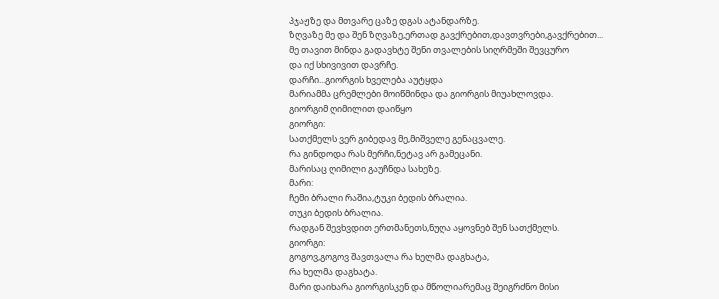პჯაჟზე და მთვარე ცაზე დგას ატანდარზე.
ზღვაზე მე და შენ ზღვაზე,ერთად გავქრებით,დავთვრები,გავქრებით...
მე თავით მინდა გადავხტე შენი თვალების სიღრმეში შევცურო
და იქ სხივივით დავრჩე.
დარჩი...გიორგის ხველება აუტყდა
მარიამმა ცრემლები მოიწმინდა და გიორგის მიუახლოვდა.
გიორგიმ ღიმილით დაიწყო
გიორგი:
სათქმელს ვერ გიბედავ მე,მიშველე გენაცვალე.
რა გინდოდა რას მერჩი,ნეტავ არ გამეცანი.
მარისაც ღიმილი გაუჩნდა სახეზე.
მარი:
ჩემი ბრალი რაშია,ტუკი ბედის ბრალია.
თუკი ბედის ბრალია.
რადგან შევხვდით ერთმანეთს,ნუღა აყოვნებ შენ სათქმელს.
გიორგი:
გოგოვ,გოგოვ შავთვალა რა ხელმა დაგხატა,
რა ხელმა დაგხატა.
მარი დაიხარა გიორგისკენ და მწოლიარემაც შეიგრძნო მისი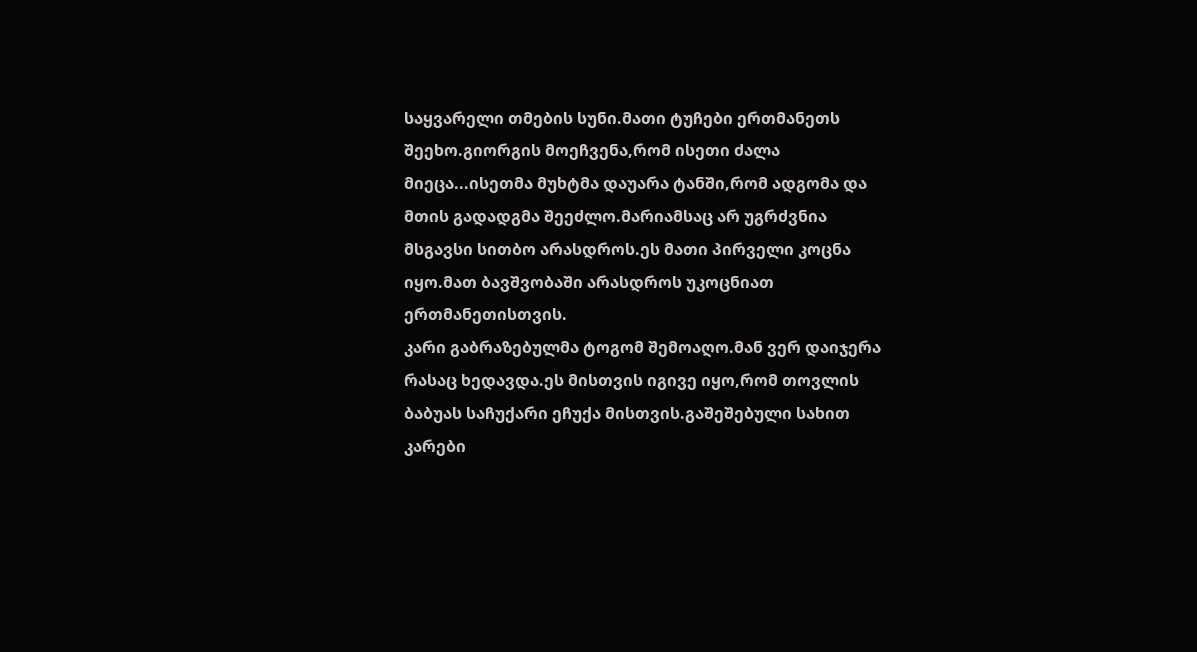საყვარელი თმების სუნი.მათი ტუჩები ერთმანეთს შეეხო.გიორგის მოეჩვენა,რომ ისეთი ძალა მიეცა...ისეთმა მუხტმა დაუარა ტანში,რომ ადგომა და მთის გადადგმა შეეძლო.მარიამსაც არ უგრძვნია მსგავსი სითბო არასდროს.ეს მათი პირველი კოცნა იყო.მათ ბავშვობაში არასდროს უკოცნიათ ერთმანეთისთვის.
კარი გაბრაზებულმა ტოგომ შემოაღო.მან ვერ დაიჯერა რასაც ხედავდა.ეს მისთვის იგივე იყო,რომ თოვლის ბაბუას საჩუქარი ეჩუქა მისთვის.გაშეშებული სახით კარები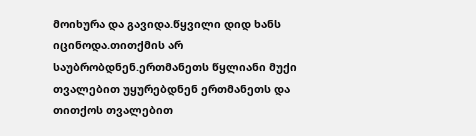მოიხურა და გავიდა.წყვილი დიდ ხანს იცინოდა.თითქმის არ საუბრობდნენ.ერთმანეთს წყლიანი მუქი თვალებით უყურებდნენ ერთმანეთს და თითქოს თვალებით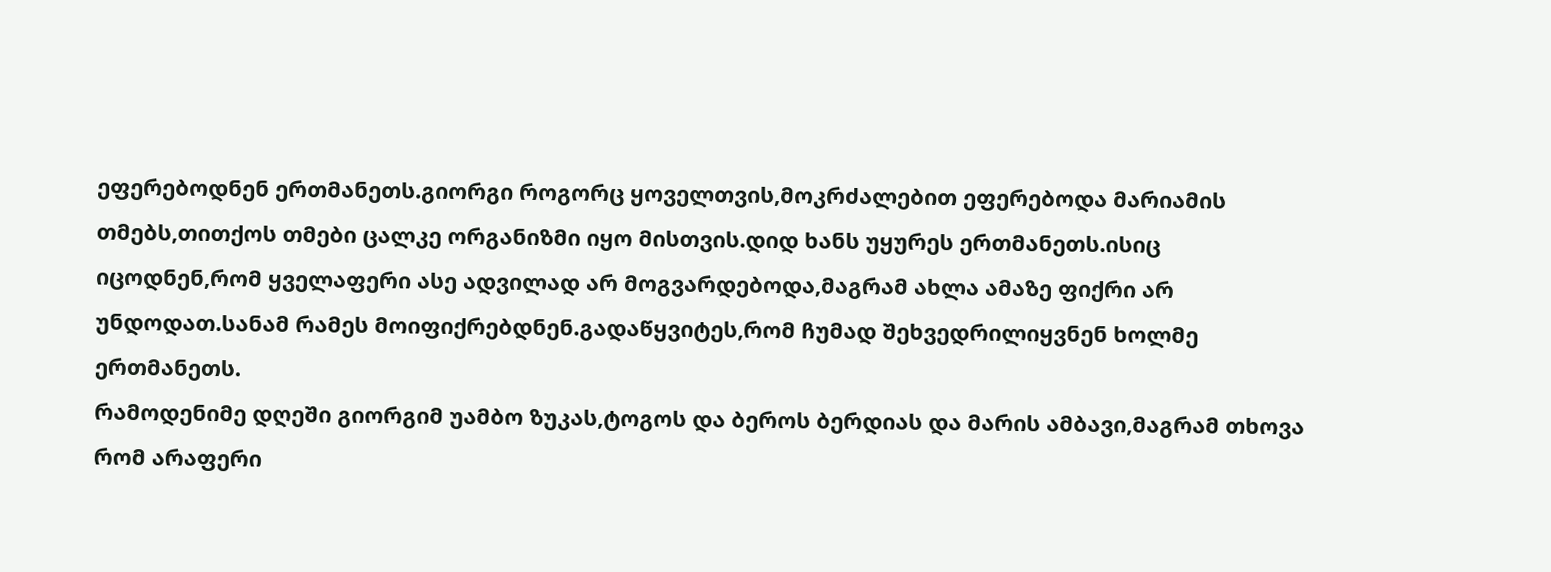ეფერებოდნენ ერთმანეთს.გიორგი როგორც ყოველთვის,მოკრძალებით ეფერებოდა მარიამის თმებს,თითქოს თმები ცალკე ორგანიზმი იყო მისთვის.დიდ ხანს უყურეს ერთმანეთს.ისიც იცოდნენ,რომ ყველაფერი ასე ადვილად არ მოგვარდებოდა,მაგრამ ახლა ამაზე ფიქრი არ უნდოდათ.სანამ რამეს მოიფიქრებდნენ.გადაწყვიტეს,რომ ჩუმად შეხვედრილიყვნენ ხოლმე ერთმანეთს.
რამოდენიმე დღეში გიორგიმ უამბო ზუკას,ტოგოს და ბეროს ბერდიას და მარის ამბავი,მაგრამ თხოვა რომ არაფერი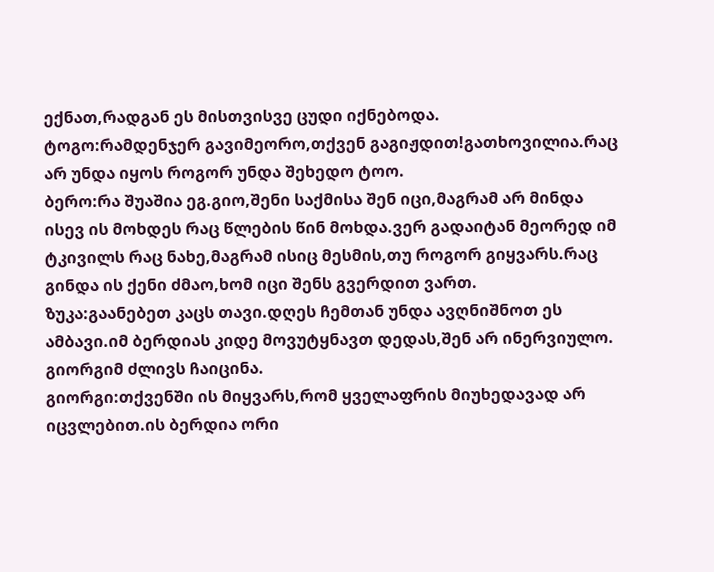ექნათ,რადგან ეს მისთვისვე ცუდი იქნებოდა.
ტოგო:რამდენჯერ გავიმეორო,თქვენ გაგიჟდით!გათხოვილია.რაც არ უნდა იყოს როგორ უნდა შეხედო ტოო.
ბერო:რა შუაშია ეგ.გიო,შენი საქმისა შენ იცი,მაგრამ არ მინდა ისევ ის მოხდეს რაც წლების წინ მოხდა.ვერ გადაიტან მეორედ იმ ტკივილს რაც ნახე,მაგრამ ისიც მესმის,თუ როგორ გიყვარს.რაც გინდა ის ქენი ძმაო,ხომ იცი შენს გვერდით ვართ.
ზუკა:გაანებეთ კაცს თავი.დღეს ჩემთან უნდა ავღნიშნოთ ეს ამბავი.იმ ბერდიას კიდე მოვუტყნავთ დედას,შენ არ ინერვიულო.
გიორგიმ ძლივს ჩაიცინა.
გიორგი:თქვენში ის მიყვარს,რომ ყველაფრის მიუხედავად არ იცვლებით.ის ბერდია ორი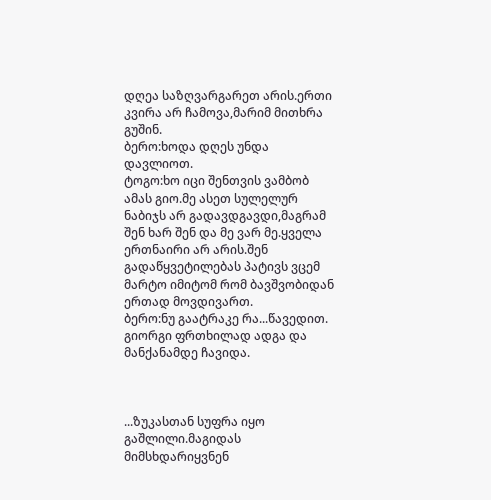დღეა საზღვარგარეთ არის.ერთი კვირა არ ჩამოვა,მარიმ მითხრა გუშინ.
ბერო:ხოდა დღეს უნდა დავლიოთ.
ტოგო:ხო იცი შენთვის ვამბობ ამას გიო.მე ასეთ სულელურ ნაბიჯს არ გადავდგავდი,მაგრამ შენ ხარ შენ და მე ვარ მე.ყველა ერთნაირი არ არის.შენ გადაწყვეტილებას პატივს ვცემ მარტო იმიტომ რომ ბავშვობიდან ერთად მოვდივართ.
ბერო:ნუ გაატრაკე რა...წავედით.
გიორგი ფრთხილად ადგა და მანქანამდე ჩავიდა.



...ზუკასთან სუფრა იყო გაშლილი.მაგიდას მიმსხდარიყვნენ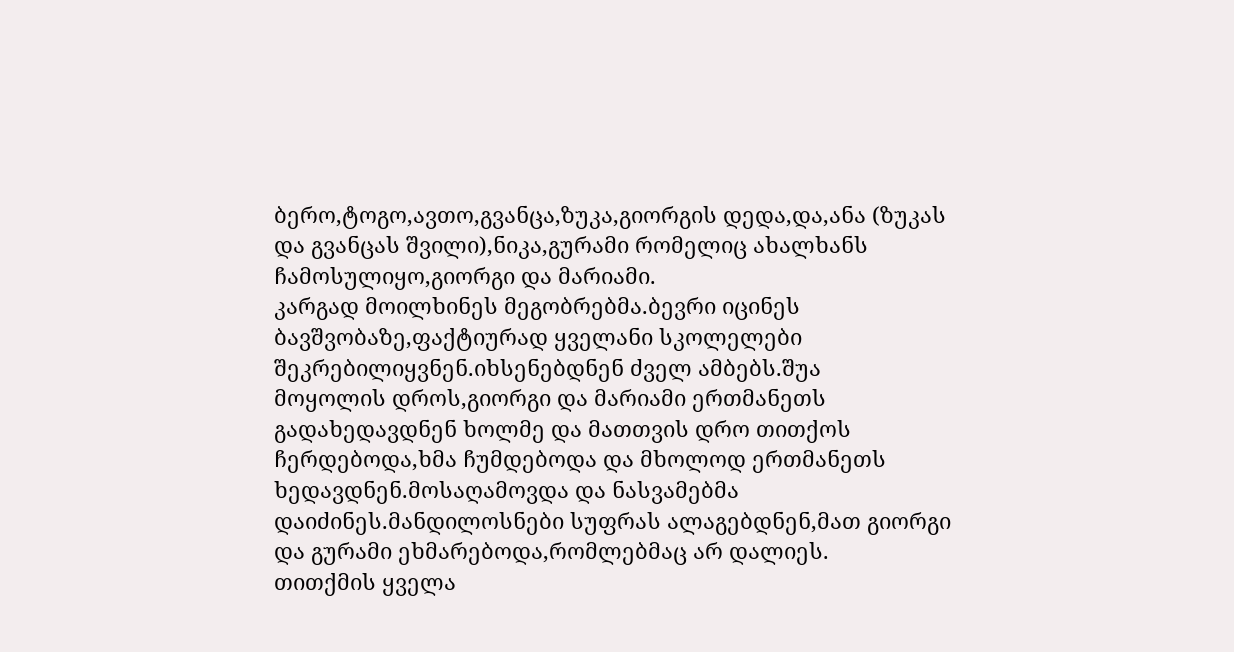ბერო,ტოგო,ავთო,გვანცა,ზუკა,გიორგის დედა,და,ანა (ზუკას და გვანცას შვილი),ნიკა,გურამი რომელიც ახალხანს ჩამოსულიყო,გიორგი და მარიამი.
კარგად მოილხინეს მეგობრებმა.ბევრი იცინეს ბავშვობაზე,ფაქტიურად ყველანი სკოლელები შეკრებილიყვნენ.იხსენებდნენ ძველ ამბებს.შუა
მოყოლის დროს,გიორგი და მარიამი ერთმანეთს გადახედავდნენ ხოლმე და მათთვის დრო თითქოს ჩერდებოდა,ხმა ჩუმდებოდა და მხოლოდ ერთმანეთს ხედავდნენ.მოსაღამოვდა და ნასვამებმა დაიძინეს.მანდილოსნები სუფრას ალაგებდნენ,მათ გიორგი და გურამი ეხმარებოდა,რომლებმაც არ დალიეს.
თითქმის ყველა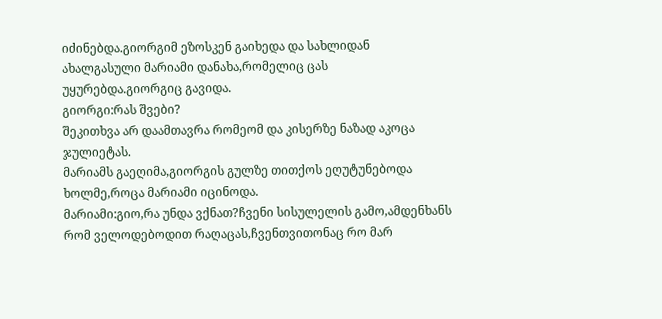იძინებდა.გიორგიმ ეზოსკენ გაიხედა და სახლიდან ახალგასული მარიამი დანახა,რომელიც ცას უყურებდა.გიორგიც გავიდა.
გიორგი:რას შვები?
შეკითხვა არ დაამთავრა რომეომ და კისერზე ნაზად აკოცა ჯულიეტას.
მარიამს გაეღიმა,გიორგის გულზე თითქოს ეღუტუნებოდა ხოლმე,როცა მარიამი იცინოდა.
მარიამი:გიო,რა უნდა ვქნათ?ჩვენი სისულელის გამო,ამდენხანს რომ ველოდებოდით რაღაცას,ჩვენთვითონაც რო მარ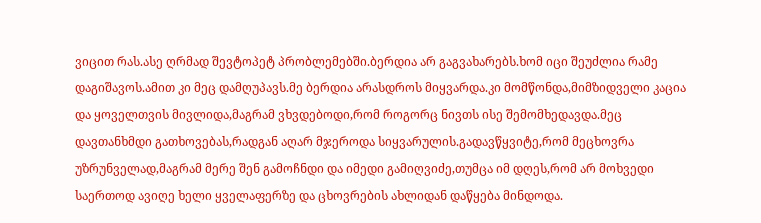ვიცით რას.ასე ღრმად შევტოპეტ პრობლემებში.ბერდია არ გაგვახარებს.ხომ იცი შეუძლია რამე დაგიშავოს.ამით კი მეც დამღუპავს.მე ბერდია არასდროს მიყვარდა.კი მომწონდა,მიმზიდველი კაცია და ყოველთვის მივლიდა,მაგრამ ვხვდებოდი,რომ როგორც ნივთს ისე შემომხედავდა.მეც დავთანხმდი გათხოვებას,რადგან აღარ მჯეროდა სიყვარულის.გადავწყვიტე,რომ მეცხოვრა უზრუნველად,მაგრამ მერე შენ გამოჩნდი და იმედი გამიღვიძე,თუმცა იმ დღეს,რომ არ მოხვედი საერთოდ ავიღე ხელი ყველაფერზე და ცხოვრების ახლიდან დაწყება მინდოდა.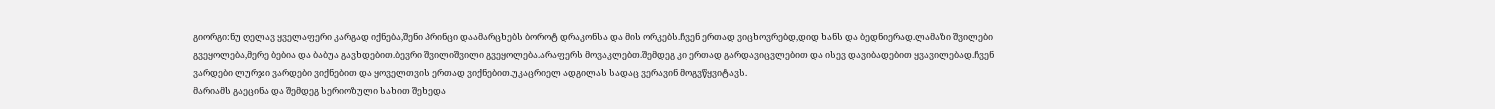გიორგი:ნუ ღელავ ყველაფერი კარგად იქნება,შენი პრინცი დაამარცხებს ბოროტ დრაკონსა და მის ორკებს.ჩვენ ერთად ვიცხოვრებდ,დიდ ხანს და ბედნიერად.ლამაზი შვილები გვეყოლება,მერე ბებია და ბაბუა გავხდებით.ბევრი შვილიშვილი გვეყოლება.არაფერს მოვაკლებთ.შემდეგ კი ერთად გარდავიცვლებით და ისევ დავიბადებით ყვავილებად.ჩვენ ვარდები ლურჯი ვარდები ვიქნებით და ყოველთვის ერთად ვიქნებით.უკაცრიელ ადგილას სადაც ვერავინ მოგვწყვიტავს.
მარიამს გაეცინა და შემდეგ სერიოზული სახით შეხედა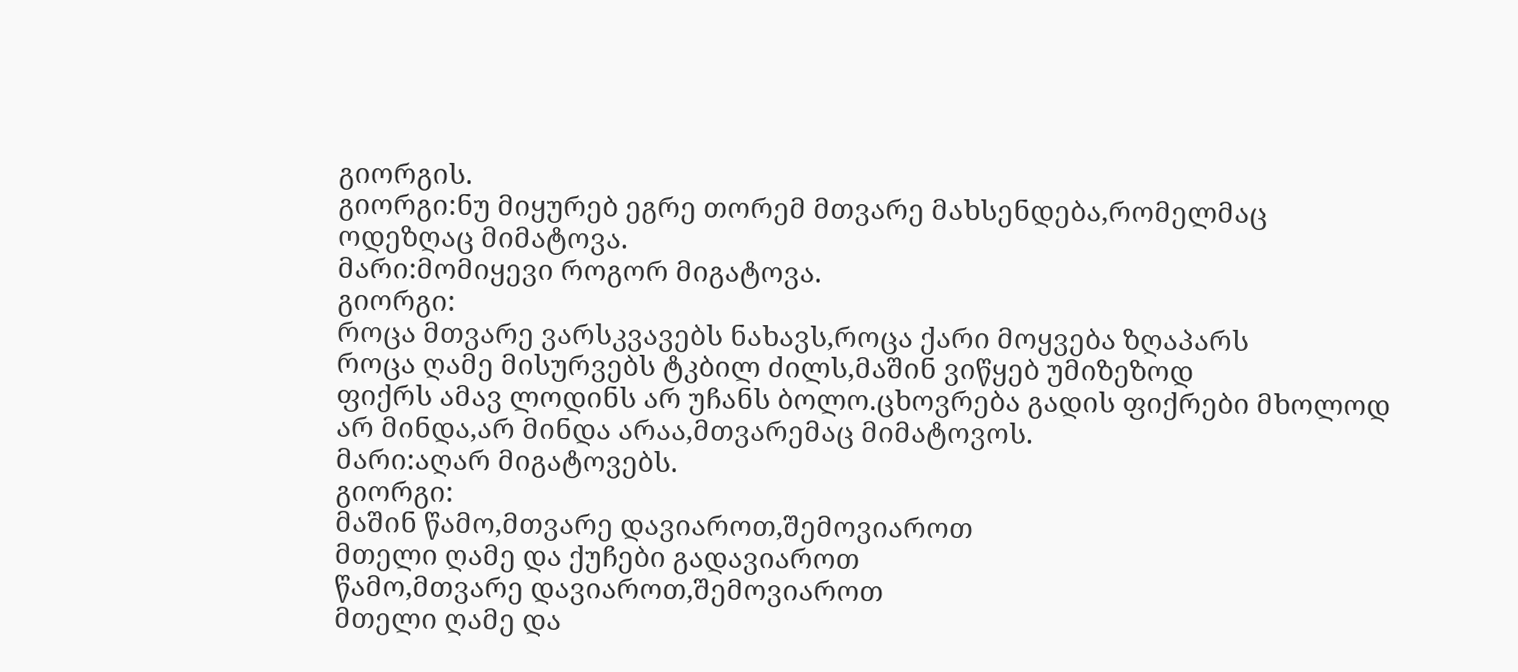გიორგის.
გიორგი:ნუ მიყურებ ეგრე თორემ მთვარე მახსენდება,რომელმაც ოდეზღაც მიმატოვა.
მარი:მომიყევი როგორ მიგატოვა.
გიორგი:
როცა მთვარე ვარსკვავებს ნახავს,როცა ქარი მოყვება ზღაპარს
როცა ღამე მისურვებს ტკბილ ძილს,მაშინ ვიწყებ უმიზეზოდ
ფიქრს ამავ ლოდინს არ უჩანს ბოლო.ცხოვრება გადის ფიქრები მხოლოდ
არ მინდა,არ მინდა არაა,მთვარემაც მიმატოვოს.
მარი:აღარ მიგატოვებს.
გიორგი:
მაშინ წამო,მთვარე დავიაროთ,შემოვიაროთ
მთელი ღამე და ქუჩები გადავიაროთ
წამო,მთვარე დავიაროთ,შემოვიაროთ
მთელი ღამე და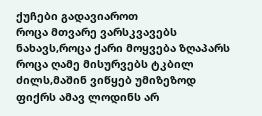ქუჩები გადავიაროთ
როცა მთვარე ვარსკვავებს ნახავს,როცა ქარი მოყვება ზღაპარს
როცა ღამე მისურვებს ტკბილ ძილს,მაშინ ვიწყებ უმიზეზოდ
ფიქრს ამავ ლოდინს არ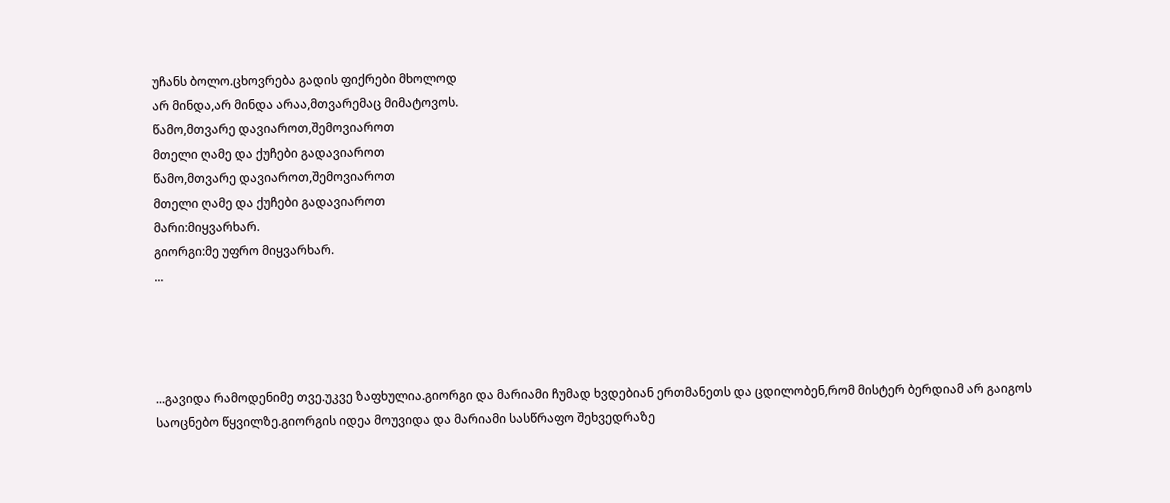უჩანს ბოლო.ცხოვრება გადის ფიქრები მხოლოდ
არ მინდა,არ მინდა არაა,მთვარემაც მიმატოვოს.
წამო,მთვარე დავიაროთ,შემოვიაროთ
მთელი ღამე და ქუჩები გადავიაროთ
წამო,მთვარე დავიაროთ,შემოვიაროთ
მთელი ღამე და ქუჩები გადავიაროთ
მარი:მიყვარხარ.
გიორგი:მე უფრო მიყვარხარ.
...




...გავიდა რამოდენიმე თვე.უკვე ზაფხულია.გიორგი და მარიამი ჩუმად ხვდებიან ერთმანეთს და ცდილობენ,რომ მისტერ ბერდიამ არ გაიგოს საოცნებო წყვილზე.გიორგის იდეა მოუვიდა და მარიამი სასწრაფო შეხვედრაზე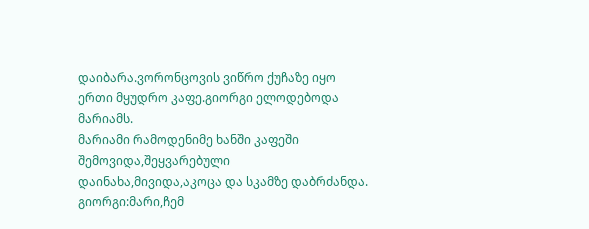დაიბარა.ვორონცოვის ვიწრო ქუჩაზე იყო ერთი მყუდრო კაფე.გიორგი ელოდებოდა მარიამს.
მარიამი რამოდენიმე ხანში კაფეში შემოვიდა,შეყვარებული დაინახა,მივიდა,აკოცა და სკამზე დაბრძანდა.
გიორგი:მარი,ჩემ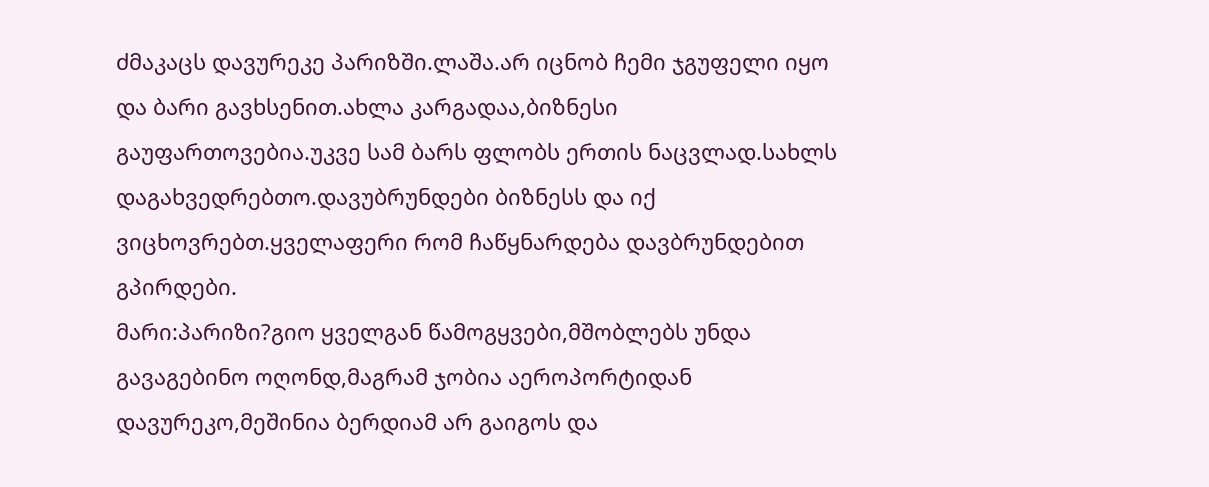ძმაკაცს დავურეკე პარიზში.ლაშა.არ იცნობ ჩემი ჯგუფელი იყო და ბარი გავხსენით.ახლა კარგადაა,ბიზნესი გაუფართოვებია.უკვე სამ ბარს ფლობს ერთის ნაცვლად.სახლს დაგახვედრებთო.დავუბრუნდები ბიზნესს და იქ ვიცხოვრებთ.ყველაფერი რომ ჩაწყნარდება დავბრუნდებით გპირდები.
მარი:პარიზი?გიო ყველგან წამოგყვები,მშობლებს უნდა გავაგებინო ოღონდ,მაგრამ ჯობია აეროპორტიდან დავურეკო,მეშინია ბერდიამ არ გაიგოს და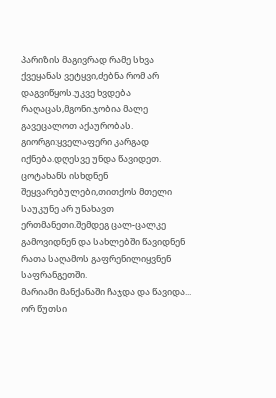პარიზის მაგივრად რამე სხვა ქვეყანას ვეტყვი,ძებნა რომ არ დაგვიწყოს.უკვე ხვდება რაღაცას,მგონი.ჯობია მალე გავეცალოთ აქაურობას.
გიორგი:ყველაფერი კარგად იქნება.დღესვე უნდა წავიდეთ.
ცოტახანს ისხდნენ შეყვარებულები,თითქოს მთელი საუკუნე არ უნახავთ ერთმანეთი.შემდეგ ცალ-ცალკე გამოვიდნენ და სახლებში წავიდნენ რათა საღამოს გაფრენილიყვნენ საფრანგეთში.
მარიამი მანქანაში ჩაჯდა და წავიდა...
ორ წუთსი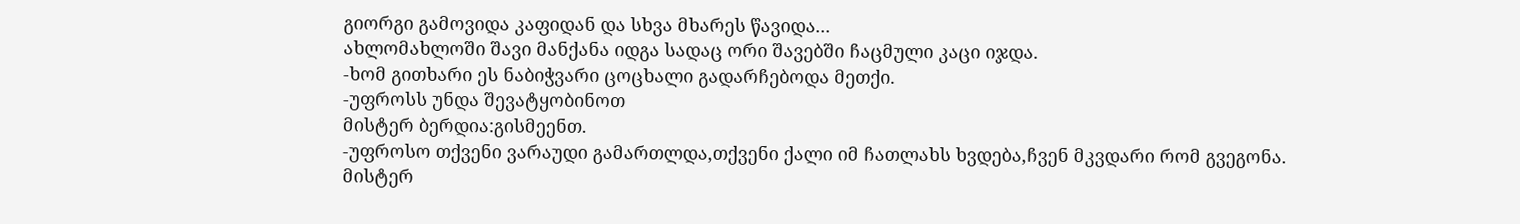გიორგი გამოვიდა კაფიდან და სხვა მხარეს წავიდა...
ახლომახლოში შავი მანქანა იდგა სადაც ორი შავებში ჩაცმული კაცი იჯდა.
-ხომ გითხარი ეს ნაბიჭვარი ცოცხალი გადარჩებოდა მეთქი.
-უფროსს უნდა შევატყობინოთ
მისტერ ბერდია:გისმეენთ.
-უფროსო თქვენი ვარაუდი გამართლდა,თქვენი ქალი იმ ჩათლახს ხვდება,ჩვენ მკვდარი რომ გვეგონა.
მისტერ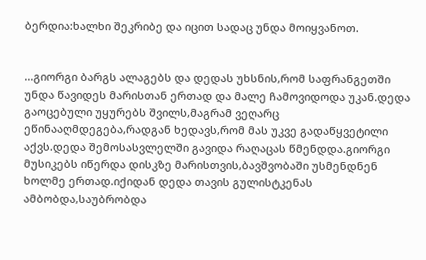ბერდია:ხალხი შეკრიბე და იცით სადაც უნდა მოიყვანოთ.


...გიორგი ბარგს ალაგებს და დედას უხსნის,რომ საფრანგეთში უნდა წავიდეს მარისთან ერთად და მალე ჩამოვიდოდა უკან.დედა გაოცებული უყურებს შვილს,მაგრამ ვეღარც ეწინააღმდეგება,რადგან ხედავს,რომ მას უკვე გადაწყვეტილი აქვს.დედა შემოსასვლელში გავიდა რაღაცას წმენდდა.გიორგი მუსიკებს იწერდა დისკზე მარისთვის,ბავშვობაში უსმენდნენ ხოლმე ერთად.იქიდან დედა თავის გულისტკენას ამბობდა,საუბრობდა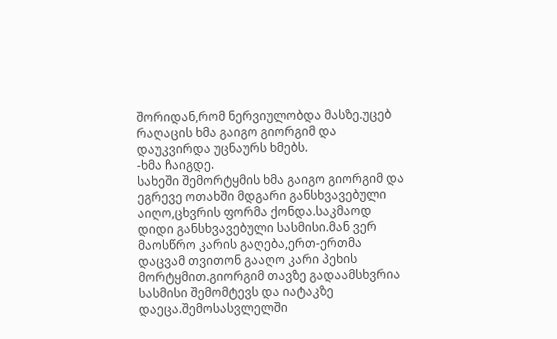შორიდან,რომ ნერვიულობდა მასზე.უცებ რაღაცის ხმა გაიგო გიორგიმ და დაუკვირდა უცნაურს ხმებს.
-ხმა ჩაიგდე.
სახეში შემორტყმის ხმა გაიგო გიორგიმ და ეგრევე ოთახში მდგარი განსხვავებული აიღო,ცხვრის ფორმა ქონდა.საკმაოდ დიდი განსხვავებული სასმისი.მან ვერ მაოსწრო კარის გაღება,ერთ-ერთმა დაცვამ თვითონ გააღო კარი პეხის მორტყმით.გიორგიმ თავზე გადაამსხვრია სასმისი შემომტევს და იატაკზე დაეცა.შემოსასვლელში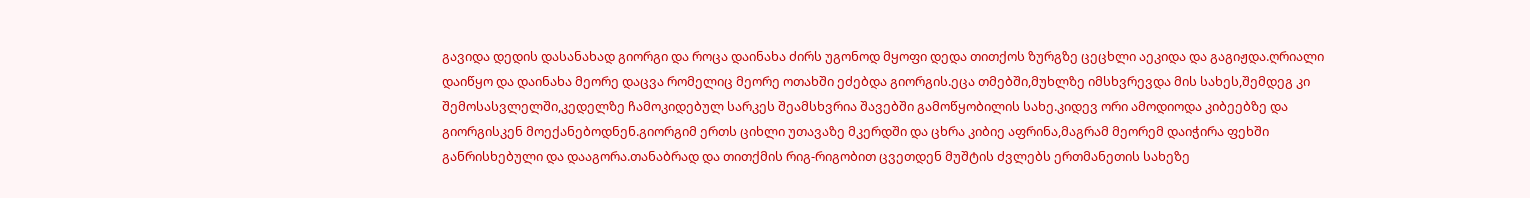გავიდა დედის დასანახად გიორგი და როცა დაინახა ძირს უგონოდ მყოფი დედა თითქოს ზურგზე ცეცხლი აეკიდა და გაგიჟდა.ღრიალი დაიწყო და დაინახა მეორე დაცვა რომელიც მეორე ოთახში ეძებდა გიორგის.ეცა თმებში,მუხლზე იმსხვრევდა მის სახეს,შემდეგ კი შემოსასვლელში,კედელზე ჩამოკიდებულ სარკეს შეამსხვრია შავებში გამოწყობილის სახე.კიდევ ორი ამოდიოდა კიბეებზე და გიორგისკენ მოექანებოდნენ.გიორგიმ ერთს ციხლი უთავაზე მკერდში და ცხრა კიბიე აფრინა,მაგრამ მეორემ დაიჭირა ფეხში განრისხებული და დააგორა.თანაბრად და თითქმის რიგ-რიგობით ცვეთდენ მუშტის ძვლებს ერთმანეთის სახეზე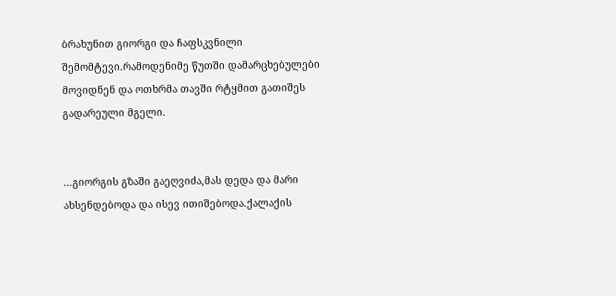ბრახუნით გიორგი და ჩაფსკვნილი შემომტევი.რამოდენიმე წუთში დამარცხებულები მოვიდნენ და ოთხრმა თავში რტყმით გათიშეს გადარეული მგელი.


...გიორგის გზაში გაეღვიძა,მას დედა და მარი ახსენდებოდა და ისევ ითიშებოდა.ქალაქის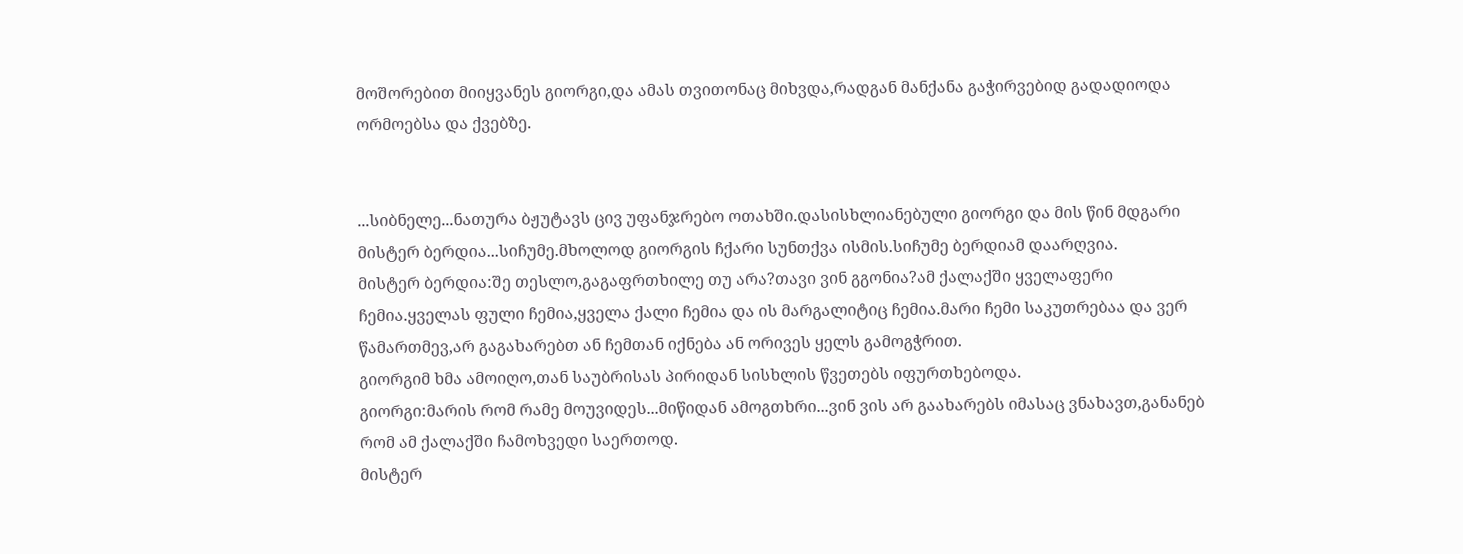მოშორებით მიიყვანეს გიორგი,და ამას თვითონაც მიხვდა,რადგან მანქანა გაჭირვებიდ გადადიოდა ორმოებსა და ქვებზე.


...სიბნელე...ნათურა ბჟუტავს ცივ უფანჯრებო ოთახში.დასისხლიანებული გიორგი და მის წინ მდგარი მისტერ ბერდია...სიჩუმე.მხოლოდ გიორგის ჩქარი სუნთქვა ისმის.სიჩუმე ბერდიამ დაარღვია.
მისტერ ბერდია:შე თესლო,გაგაფრთხილე თუ არა?თავი ვინ გგონია?ამ ქალაქში ყველაფერი ჩემია.ყველას ფული ჩემია,ყველა ქალი ჩემია და ის მარგალიტიც ჩემია.მარი ჩემი საკუთრებაა და ვერ წამართმევ,არ გაგახარებთ ან ჩემთან იქნება ან ორივეს ყელს გამოგჭრით.
გიორგიმ ხმა ამოიღო,თან საუბრისას პირიდან სისხლის წვეთებს იფურთხებოდა.
გიორგი:მარის რომ რამე მოუვიდეს...მიწიდან ამოგთხრი...ვინ ვის არ გაახარებს იმასაც ვნახავთ,განანებ რომ ამ ქალაქში ჩამოხვედი საერთოდ.
მისტერ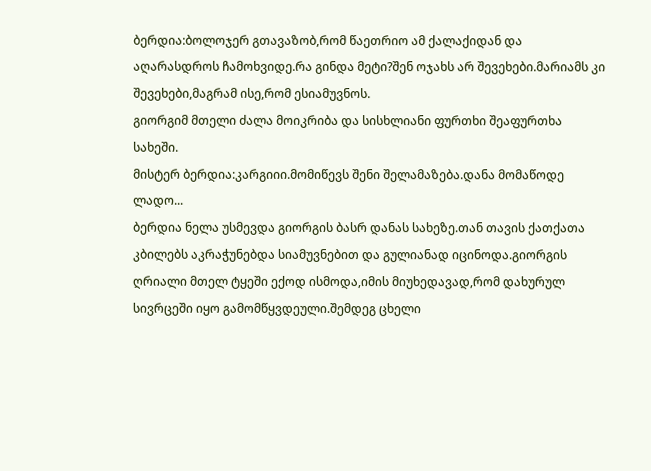ბერდია:ბოლოჯერ გთავაზობ,რომ წაეთრიო ამ ქალაქიდან და აღარასდროს ჩამოხვიდე.რა გინდა მეტი?შენ ოჯახს არ შევეხები.მარიამს კი შევეხები,მაგრამ ისე,რომ ესიამუვნოს.
გიორგიმ მთელი ძალა მოიკრიბა და სისხლიანი ფურთხი შეაფურთხა სახეში.
მისტერ ბერდია:კარგიიი.მომიწევს შენი შელამაზება.დანა მომაწოდე ლადო...
ბერდია ნელა უსმევდა გიორგის ბასრ დანას სახეზე.თან თავის ქათქათა კბილებს აკრაჭუნებდა სიამუვნებით და გულიანად იცინოდა.გიორგის ღრიალი მთელ ტყეში ექოდ ისმოდა,იმის მიუხედავად,რომ დახურულ სივრცეში იყო გამომწყვდეული.შემდეგ ცხელი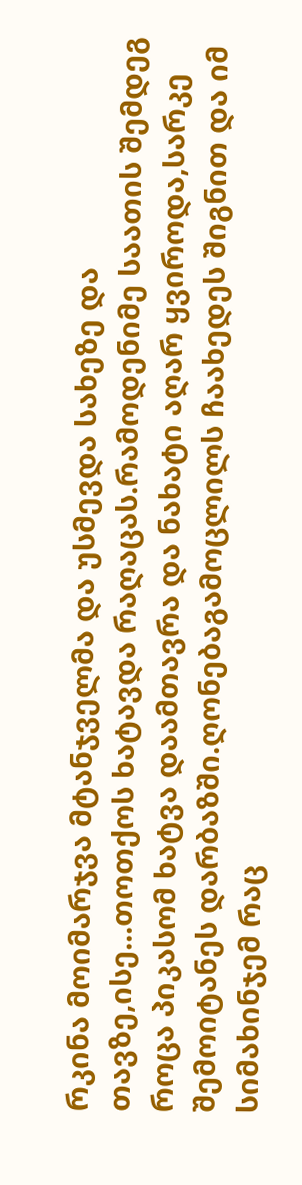რკინა მოიმარჯვა მტანჯველმა და უსმევდა სახეზე და თავზე,ისე...თოთქოს ხატავდა რაღაცას.რამოდენიმე საათის შემდეგ როცა პიკასომ ხატვა დაამთავრა და ნახატი აღარ ყვიროდა,სარკე შემოიტანეს დარბაზში.ღონებაგამოცლილს ჩაახედეს შიგნით და იმ სიმახინჯემ რაც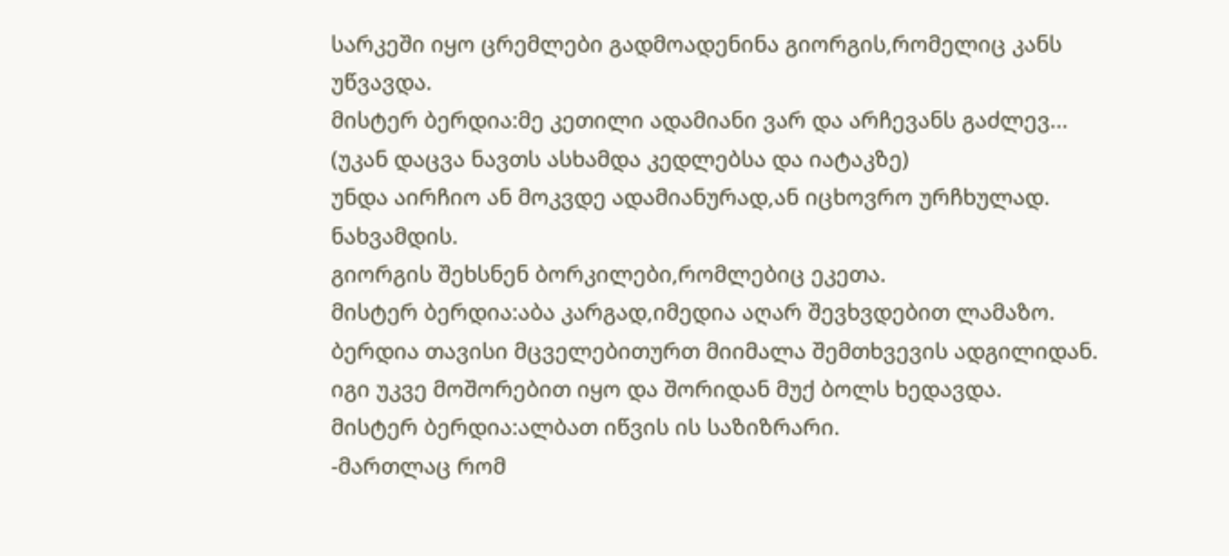სარკეში იყო ცრემლები გადმოადენინა გიორგის,რომელიც კანს უწვავდა.
მისტერ ბერდია:მე კეთილი ადამიანი ვარ და არჩევანს გაძლევ...
(უკან დაცვა ნავთს ასხამდა კედლებსა და იატაკზე)
უნდა აირჩიო ან მოკვდე ადამიანურად,ან იცხოვრო ურჩხულად.
ნახვამდის.
გიორგის შეხსნენ ბორკილები,რომლებიც ეკეთა.
მისტერ ბერდია:აბა კარგად,იმედია აღარ შევხვდებით ლამაზო.
ბერდია თავისი მცველებითურთ მიიმალა შემთხვევის ადგილიდან.
იგი უკვე მოშორებით იყო და შორიდან მუქ ბოლს ხედავდა.
მისტერ ბერდია:ალბათ იწვის ის საზიზრარი.
-მართლაც რომ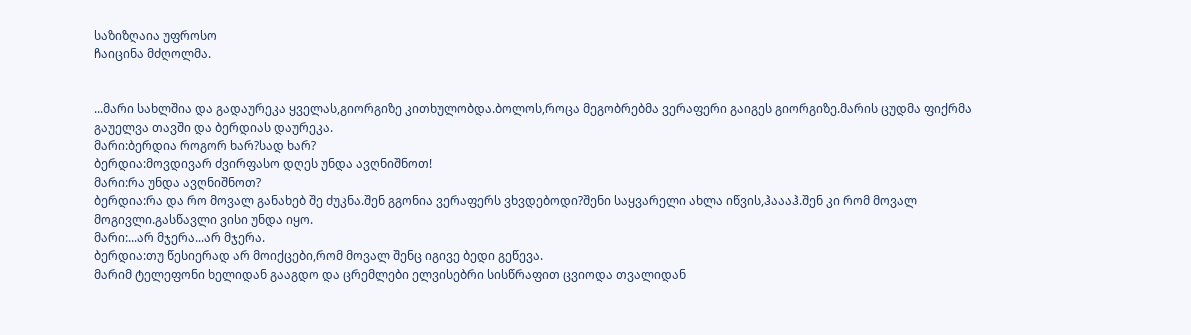საზიზღაია უფროსო
ჩაიცინა მძღოლმა.


...მარი სახლშია და გადაურეკა ყველას,გიორგიზე კითხულობდა.ბოლოს,როცა მეგობრებმა ვერაფერი გაიგეს გიორგიზე.მარის ცუდმა ფიქრმა გაუელვა თავში და ბერდიას დაურეკა.
მარი:ბერდია როგორ ხარ?სად ხარ?
ბერდია:მოვდივარ ძვირფასო დღეს უნდა ავღნიშნოთ!
მარი:რა უნდა ავღნიშნოთ?
ბერდია:რა და რო მოვალ განახებ შე ძუკნა.შენ გგონია ვერაფერს ვხვდებოდი?შენი საყვარელი ახლა იწვის,ჰაააჰ.შენ კი რომ მოვალ მოგივლი.გასწავლი ვისი უნდა იყო.
მარი:...არ მჯერა...არ მჯერა.
ბერდია:თუ წესიერად არ მოიქცები,რომ მოვალ შენც იგივე ბედი გეწევა.
მარიმ ტელეფონი ხელიდან გააგდო და ცრემლები ელვისებრი სისწრაფით ცვიოდა თვალიდან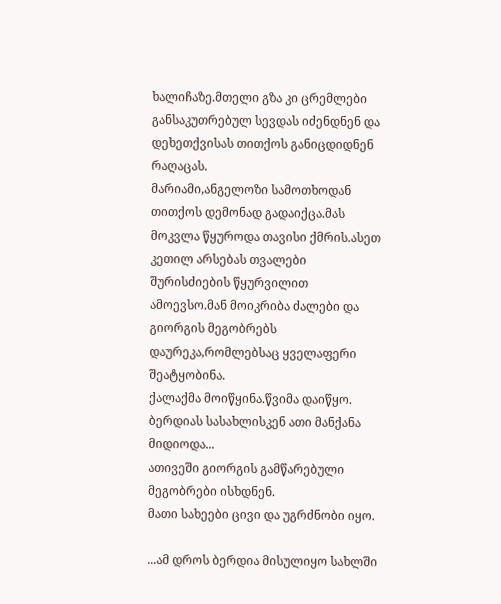ხალიჩაზე.მთელი გზა კი ცრემლები განსაკუთრებულ სევდას იძენდნენ და დეხეთქვისას თითქოს განიცდიდნენ რაღაცას.
მარიამი,ანგელოზი სამოთხოდან თითქოს დემონად გადაიქცა.მას მოკვლა წყუროდა თავისი ქმრის.ასეთ კეთილ არსებას თვალები შურისძიების წყურვილით ამოევსო.მან მოიკრიბა ძალები და გიორგის მეგობრებს დაურეკა,რომლებსაც ყველაფერი შეატყობინა.
ქალაქმა მოიწყინა.წვიმა დაიწყო.
ბერდიას სასახლისკენ ათი მანქანა მიდიოდა...
ათივეში გიორგის გამწარებული მეგობრები ისხდნენ.
მათი სახეები ცივი და უგრძნობი იყო.

...ამ დროს ბერდია მისულიყო სახლში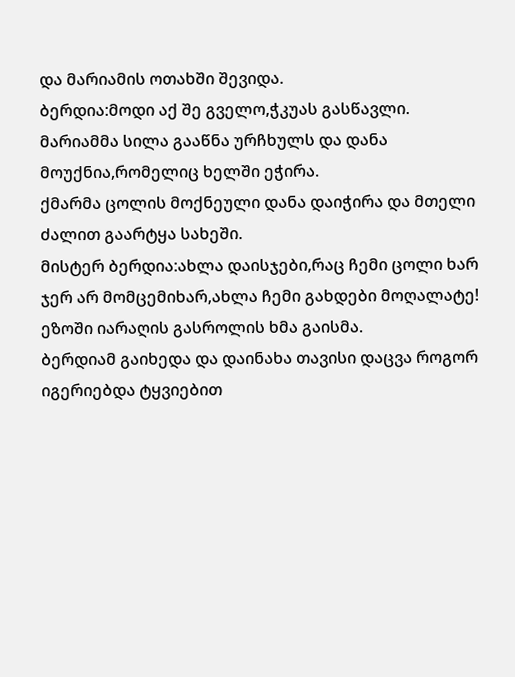და მარიამის ოთახში შევიდა.
ბერდია:მოდი აქ შე გველო,ჭკუას გასწავლი.
მარიამმა სილა გააწნა ურჩხულს და დანა მოუქნია,რომელიც ხელში ეჭირა.
ქმარმა ცოლის მოქნეული დანა დაიჭირა და მთელი ძალით გაარტყა სახეში.
მისტერ ბერდია:ახლა დაისჯები,რაც ჩემი ცოლი ხარ ჯერ არ მომცემიხარ,ახლა ჩემი გახდები მოღალატე!
ეზოში იარაღის გასროლის ხმა გაისმა.
ბერდიამ გაიხედა და დაინახა თავისი დაცვა როგორ იგერიებდა ტყვიებით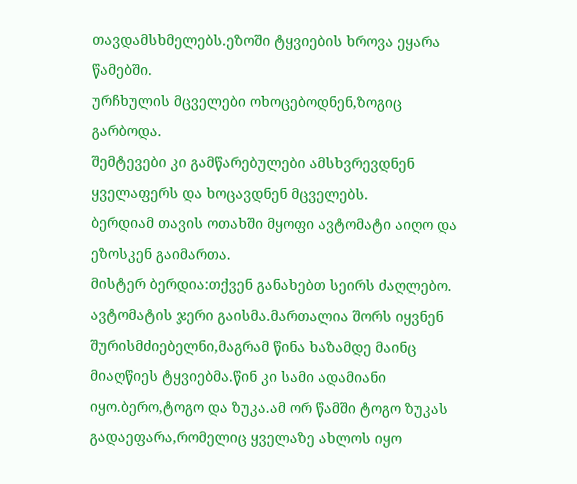თავდამსხმელებს.ეზოში ტყვიების ხროვა ეყარა წამებში.
ურჩხულის მცველები ოხოცებოდნენ,ზოგიც გარბოდა.
შემტევები კი გამწარებულები ამსხვრევდნენ ყველაფერს და ხოცავდნენ მცველებს.
ბერდიამ თავის ოთახში მყოფი ავტომატი აიღო და ეზოსკენ გაიმართა.
მისტერ ბერდია:თქვენ განახებთ სეირს ძაღლებო.
ავტომატის ჯერი გაისმა.მართალია შორს იყვნენ შურისმძიებელნი,მაგრამ წინა ხაზამდე მაინც მიაღწიეს ტყვიებმა.წინ კი სამი ადამიანი იყო.ბერო,ტოგო და ზუკა.ამ ორ წამში ტოგო ზუკას გადაეფარა,რომელიც ყველაზე ახლოს იყო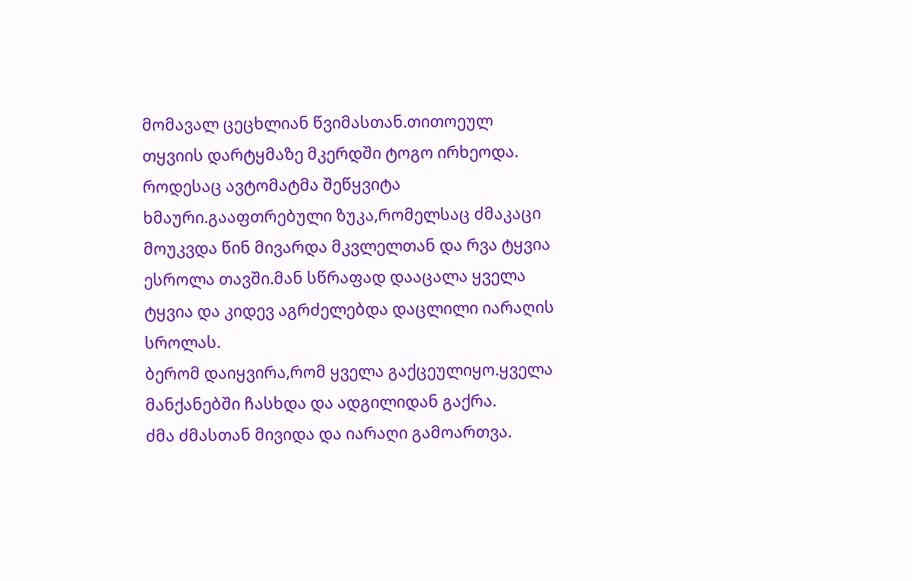მომავალ ცეცხლიან წვიმასთან.თითოეულ თყვიის დარტყმაზე მკერდში ტოგო ირხეოდა.
როდესაც ავტომატმა შეწყვიტა ხმაური.გააფთრებული ზუკა,რომელსაც ძმაკაცი მოუკვდა წინ მივარდა მკვლელთან და რვა ტყვია ესროლა თავში.მან სწრაფად დააცალა ყველა ტყვია და კიდევ აგრძელებდა დაცლილი იარაღის სროლას.
ბერომ დაიყვირა,რომ ყველა გაქცეულიყო.ყველა მანქანებში ჩასხდა და ადგილიდან გაქრა.
ძმა ძმასთან მივიდა და იარაღი გამოართვა.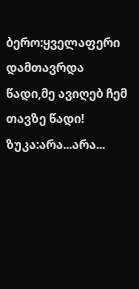ბერო:ყველაფერი დამთავრდა წადი,მე ავიღებ ჩემ თავზე წადი!
ზუკა:არა...არა...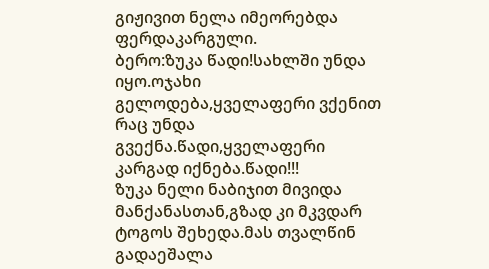გიჟივით ნელა იმეორებდა ფერდაკარგული.
ბერო:ზუკა წადი!სახლში უნდა იყო.ოჯახი გელოდება,ყველაფერი ვქენით რაც უნდა გვექნა.წადი,ყველაფერი კარგად იქნება.წადი!!!
ზუკა ნელი ნაბიჯით მივიდა მანქანასთან,გზად კი მკვდარ ტოგოს შეხედა.მას თვალწინ გადაეშალა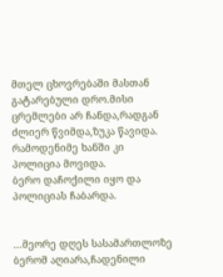მთელ ცხოვრებაში მასთან გატარებული დრო.მისი ცრემლები არ ჩანდა,რადგან ძლიერ წვიმდა,ზუკა წავიდა.
რამოდენიმე ხანში კი პოლიცია მოვიდა.
ბერო დაჩოქილი იყო და პოლიციას ჩაბარდა.


...მეორე დღეს სასამართლოზე ბერომ აღიარა,ჩადენილი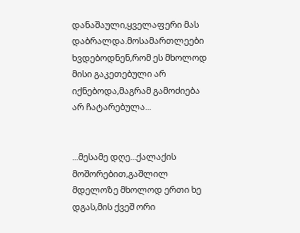დანაშაული,ყველაფერი მას დაბრალდა.მოსამართლეები ხვდებოდნენ,რომ ეს მხოლოდ მისი გაკეთებული არ იქნებოდა,მაგრამ გამოძიება არ ჩატარებულა...


...მესამე დღე...ქალაქის მოშორებით,გაშლილ მდელოზე მხოლოდ ერთი ხე დგას,მის ქვეშ ორი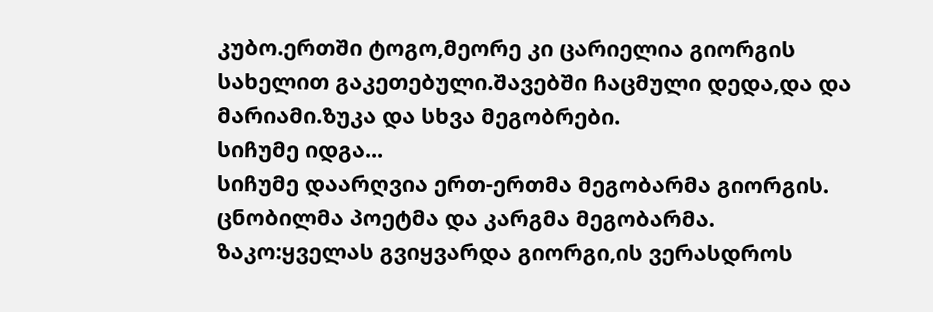კუბო.ერთში ტოგო,მეორე კი ცარიელია გიორგის სახელით გაკეთებული.შავებში ჩაცმული დედა,და და მარიამი.ზუკა და სხვა მეგობრები.
სიჩუმე იდგა...
სიჩუმე დაარღვია ერთ-ერთმა მეგობარმა გიორგის.
ცნობილმა პოეტმა და კარგმა მეგობარმა.
ზაკო:ყველას გვიყვარდა გიორგი,ის ვერასდროს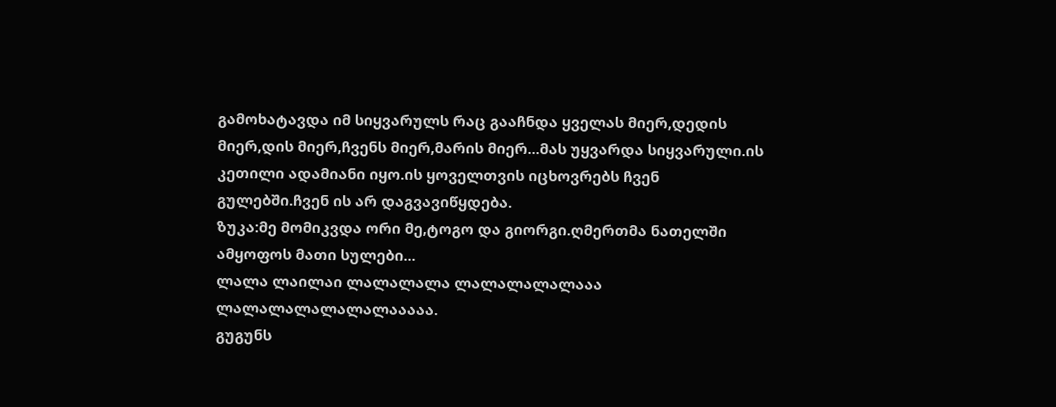გამოხატავდა იმ სიყვარულს რაც გააჩნდა ყველას მიერ,დედის მიერ,დის მიერ,ჩვენს მიერ,მარის მიერ...მას უყვარდა სიყვარული.ის კეთილი ადამიანი იყო.ის ყოველთვის იცხოვრებს ჩვენ გულებში.ჩვენ ის არ დაგვავიწყდება.
ზუკა:მე მომიკვდა ორი მე,ტოგო და გიორგი.ღმერთმა ნათელში ამყოფოს მათი სულები...
ლალა ლაილაი ლალალალა ლალალალალააა ლალალალალალალააააა.
გუგუნს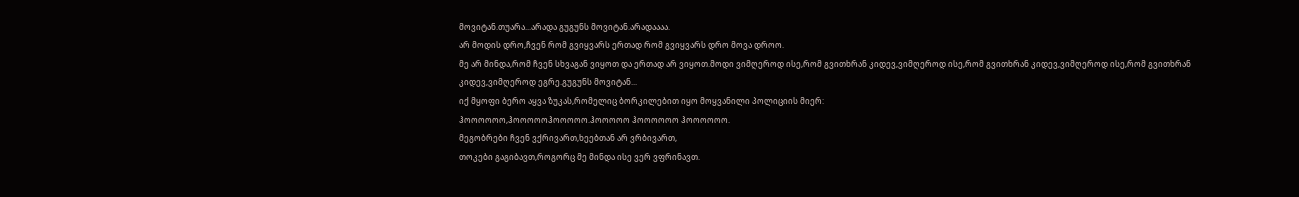მოვიტან.თუარა...არადა გუგუნს მოვიტან.არადაააა.
არ მოდის დრო,ჩვენ რომ გვიყვარს ერთად რომ გვიყვარს დრო მოვა დროო.
მე არ მინდა,რომ ჩვენ სხვაგან ვიყოთ და ერთად არ ვიყოთ.მოდი ვიმღეროდ ისე,რომ გვითხრან კიდევ,ვიმღეროდ ისე,რომ გვითხრან კიდევ,ვიმღეროდ ისე,რომ გვითხრან კიდევ,ვიმღეროდ ეგრე.გუგუნს მოვიტან...
იქ მყოფი ბერო აყვა ზუკას,რომელიც ბორკილებით იყო მოყვანილი პოლიციის მიერ:
ჰოოოოოო,ჰოოოოოჰოოოოო.ჰოოოოო ჰოოოოოო ჰოოოოოო.
მეგობრები ჩვენ ვქრივართ,ხეებთან არ ვრბივართ,
თოკები გაგიბავთ,როგორც მე მინდა ისე ვერ ვფრინავთ.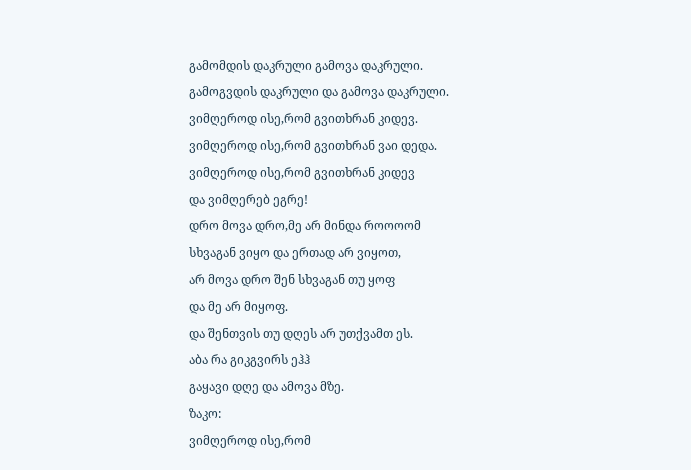გამომდის დაკრული გამოვა დაკრული.
გამოგვდის დაკრული და გამოვა დაკრული.
ვიმღეროდ ისე,რომ გვითხრან კიდევ.
ვიმღეროდ ისე,რომ გვითხრან ვაი დედა.
ვიმღეროდ ისე,რომ გვითხრან კიდევ
და ვიმღერებ ეგრე!
დრო მოვა დრო,მე არ მინდა როოოომ
სხვაგან ვიყო და ერთად არ ვიყოთ,
არ მოვა დრო შენ სხვაგან თუ ყოფ
და მე არ მიყოფ.
და შენთვის თუ დღეს არ უთქვამთ ეს.
აბა რა გიკგვირს ეჰჰ
გაყავი დღე და ამოვა მზე.
ზაკო:
ვიმღეროდ ისე,რომ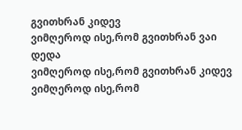გვითხრან კიდევ
ვიმღეროდ ისე,რომ გვითხრან ვაი დედა
ვიმღეროდ ისე,რომ გვითხრან კიდევ
ვიმღეროდ ისე,რომ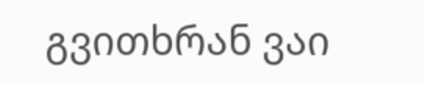გვითხრან ვაი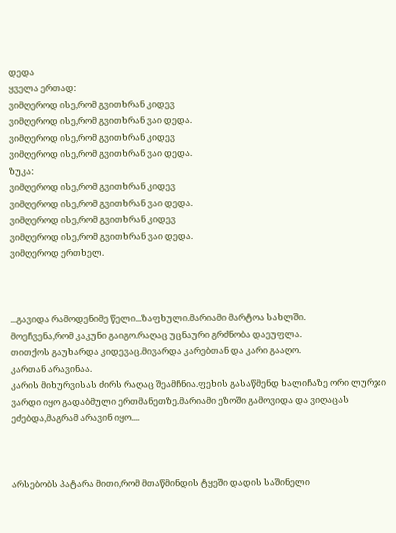დედა
ყველა ერთად:
ვიმღეროდ ისე,რომ გვითხრან კიდევ
ვიმღეროდ ისე,რომ გვითხრან ვაი დედა.
ვიმღეროდ ისე,რომ გვითხრან კიდევ
ვიმღეროდ ისე,რომ გვითხრან ვაი დედა.
ზუკა:
ვიმღეროდ ისე,რომ გვითხრან კიდევ
ვიმღეროდ ისე,რომ გვითხრან ვაი დედა.
ვიმღეროდ ისე,რომ გვითხრან კიდევ
ვიმღეროდ ისე,რომ გვითხრან ვაი დედა.
ვიმღეროდ ერთხელ.



...გავიდა რამოდენიმე წელი...ზაფხული.მარიამი მარტოა სახლში.
მოეჩვენა,რომ კაკუნი გაიგო.რაღაც უცნაური გრძნობა დაეუფლა.
თითქოს გაუხარდა კიდევაც.მივარდა კარებთან და კარი გააღო.
კართან არავინაა.
კარის მიხურვისას ძირს რაღაც შეამჩნია.ფეხის გასაწმენდ ხალიჩაზე ორი ლურჯი ვარდი იყო გადაბმული ერთმანეთზე.მარიამი ეზოში გამოვიდა და ვიღაცას ეძებდა,მაგრამ არავინ იყო....



არსებობს პატარა მითი,რომ მთაწმინდის ტყეში დადის საშინელი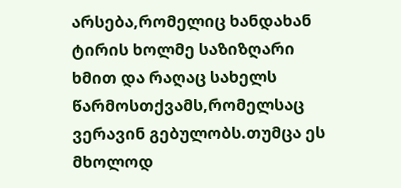არსება,რომელიც ხანდახან ტირის ხოლმე საზიზღარი ხმით და რაღაც სახელს წარმოსთქვამს,რომელსაც ვერავინ გებულობს.თუმცა ეს მხოლოდ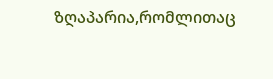ზღაპარია,რომლითაც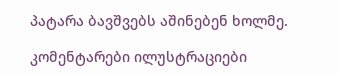პატარა ბავშვებს აშინებენ ხოლმე.

კომენტარები ილუსტრაციები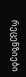რეცენზიები